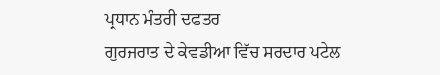ਪ੍ਰਧਾਨ ਮੰਤਰੀ ਦਫਤਰ
ਗੁਰਜਰਾਤ ਦੇ ਕੇਵਡੀਆ ਵਿੱਚ ਸਰਦਾਰ ਪਟੇਲ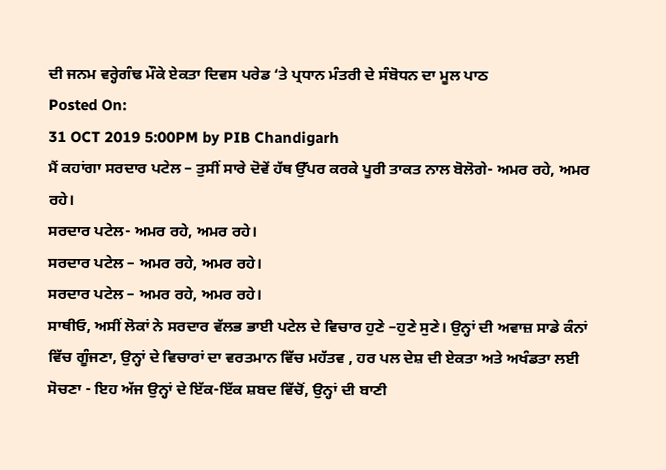ਦੀ ਜਨਮ ਵਰ੍ਹੇਗੰਢ ਮੌਕੇ ਏਕਤਾ ਦਿਵਸ ਪਰੇਡ ‘ਤੇ ਪ੍ਰਧਾਨ ਮੰਤਰੀ ਦੇ ਸੰਬੋਧਨ ਦਾ ਮੂਲ ਪਾਠ
Posted On:
31 OCT 2019 5:00PM by PIB Chandigarh
ਮੈਂ ਕਹਾਂਗਾ ਸਰਦਾਰ ਪਟੇਲ – ਤੁਸੀਂ ਸਾਰੇ ਦੋਵੇਂ ਹੱਥ ਉੱਪਰ ਕਰਕੇ ਪੂਰੀ ਤਾਕਤ ਨਾਲ ਬੋਲੋਗੇ- ਅਮਰ ਰਹੇ, ਅਮਰ ਰਹੇ।
ਸਰਦਾਰ ਪਟੇਲ- ਅਮਰ ਰਹੇ, ਅਮਰ ਰਹੇ।
ਸਰਦਾਰ ਪਟੇਲ – ਅਮਰ ਰਹੇ, ਅਮਰ ਰਹੇ।
ਸਰਦਾਰ ਪਟੇਲ – ਅਮਰ ਰਹੇ, ਅਮਰ ਰਹੇ।
ਸਾਥੀਓ, ਅਸੀਂ ਲੋਕਾਂ ਨੇ ਸਰਦਾਰ ਵੱਲਭ ਭਾਈ ਪਟੇਲ ਦੇ ਵਿਚਾਰ ਹੁਣੇ –ਹੁਣੇ ਸੁਣੇ। ਉਨ੍ਹਾਂ ਦੀ ਅਵਾਜ਼ ਸਾਡੇ ਕੰਨਾਂ ਵਿੱਚ ਗੂੰਜਣਾ, ਉਨ੍ਹਾਂ ਦੇ ਵਿਚਾਰਾਂ ਦਾ ਵਰਤਮਾਨ ਵਿੱਚ ਮਹੱਤਵ , ਹਰ ਪਲ ਦੇਸ਼ ਦੀ ਏਕਤਾ ਅਤੇ ਅਖੰਡਤਾ ਲਈ ਸੋਚਣਾ - ਇਹ ਅੱਜ ਉਨ੍ਹਾਂ ਦੇ ਇੱਕ-ਇੱਕ ਸ਼ਬਦ ਵਿੱਚੋਂ, ਉਨ੍ਹਾਂ ਦੀ ਬਾਣੀ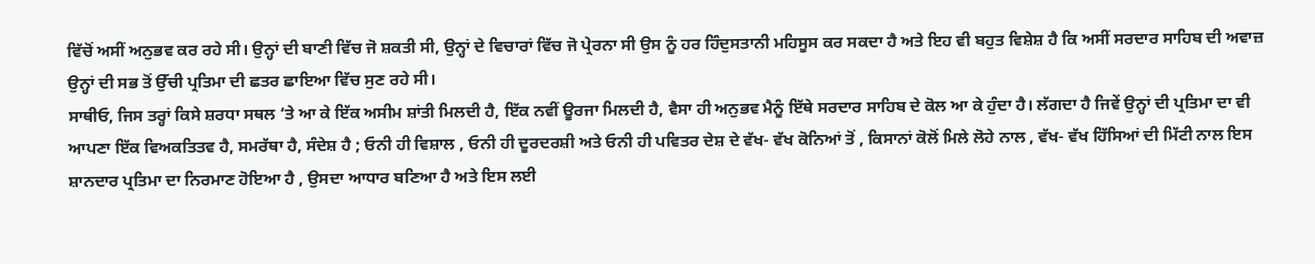ਵਿੱਚੋਂ ਅਸੀਂ ਅਨੁਭਵ ਕਰ ਰਹੇ ਸੀ। ਉਨ੍ਹਾਂ ਦੀ ਬਾਣੀ ਵਿੱਚ ਜੋ ਸ਼ਕਤੀ ਸੀ, ਉਨ੍ਹਾਂ ਦੇ ਵਿਚਾਰਾਂ ਵਿੱਚ ਜੋ ਪ੍ਰੇਰਨਾ ਸੀ ਉਸ ਨੂੰ ਹਰ ਹਿੰਦੁਸਤਾਨੀ ਮਹਿਸੂਸ ਕਰ ਸਕਦਾ ਹੈ ਅਤੇ ਇਹ ਵੀ ਬਹੁਤ ਵਿਸ਼ੇਸ਼ ਹੈ ਕਿ ਅਸੀਂ ਸਰਦਾਰ ਸਾਹਿਬ ਦੀ ਅਵਾਜ਼ ਉਨ੍ਹਾਂ ਦੀ ਸਭ ਤੋਂ ਉੱਚੀ ਪ੍ਰਤਿਮਾ ਦੀ ਛਤਰ ਛਾਇਆ ਵਿੱਚ ਸੁਣ ਰਹੇ ਸੀ।
ਸਾਥੀਓ, ਜਿਸ ਤਰ੍ਹਾਂ ਕਿਸੇ ਸ਼ਰਧਾ ਸਥਲ ‘ਤੇ ਆ ਕੇ ਇੱਕ ਅਸੀਮ ਸ਼ਾਂਤੀ ਮਿਲਦੀ ਹੈ, ਇੱਕ ਨਵੀਂ ਊਰਜਾ ਮਿਲਦੀ ਹੈ, ਵੈਸਾ ਹੀ ਅਨੁਭਵ ਮੈਨੂੰ ਇੱਥੇ ਸਰਦਾਰ ਸਾਹਿਬ ਦੇ ਕੋਲ ਆ ਕੇ ਹੁੰਦਾ ਹੈ। ਲੱਗਦਾ ਹੈ ਜਿਵੇਂ ਉਨ੍ਹਾਂ ਦੀ ਪ੍ਰਤਿਮਾ ਦਾ ਵੀ ਆਪਣਾ ਇੱਕ ਵਿਅਕਤਿਤਵ ਹੈ, ਸਮਰੱਥਾ ਹੈ, ਸੰਦੇਸ਼ ਹੈ ; ਓਨੀ ਹੀ ਵਿਸ਼ਾਲ , ਓਨੀ ਹੀ ਦੂਰਦਰਸ਼ੀ ਅਤੇ ਓਨੀ ਹੀ ਪਵਿਤਰ ਦੇਸ਼ ਦੇ ਵੱਖ- ਵੱਖ ਕੋਨਿਆਂ ਤੋਂ , ਕਿਸਾਨਾਂ ਕੋਲੋਂ ਮਿਲੇ ਲੋਹੇ ਨਾਲ , ਵੱਖ- ਵੱਖ ਹਿੱਸਿਆਂ ਦੀ ਮਿੱਟੀ ਨਾਲ ਇਸ ਸ਼ਾਨਦਾਰ ਪ੍ਰਤਿਮਾ ਦਾ ਨਿਰਮਾਣ ਹੋਇਆ ਹੈ , ਉਸਦਾ ਆਧਾਰ ਬਣਿਆ ਹੈ ਅਤੇ ਇਸ ਲਈ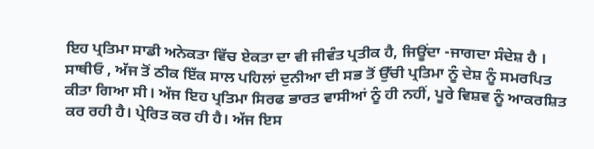ਇਹ ਪ੍ਰਤਿਮਾ ਸਾਡੀ ਅਨੇਕਤਾ ਵਿੱਚ ਏਕਤਾ ਦਾ ਵੀ ਜੀਵੰਤ ਪ੍ਰਤੀਕ ਹੈ, ਜਿਊਂਦਾ -ਜਾਗਦਾ ਸੰਦੇਸ਼ ਹੈ ।
ਸਾਥੀਓ , ਅੱਜ ਤੋਂ ਠੀਕ ਇੱਕ ਸਾਲ ਪਹਿਲਾਂ ਦੁਨੀਆ ਦੀ ਸਭ ਤੋਂ ਉੱਚੀ ਪ੍ਰਤਿਮਾ ਨੂੰ ਦੇਸ਼ ਨੂੰ ਸਮਰਪਿਤ ਕੀਤਾ ਗਿਆ ਸੀ। ਅੱਜ ਇਹ ਪ੍ਰਤਿਮਾ ਸਿਰਫ ਭਾਰਤ ਵਾਸੀਆਂ ਨੂੰ ਹੀ ਨਹੀਂ, ਪੂਰੇ ਵਿਸ਼ਵ ਨੂੰ ਆਕਰਸ਼ਿਤ ਕਰ ਰਹੀ ਹੈ। ਪ੍ਰੇਰਿਤ ਕਰ ਹੀ ਹੈ। ਅੱਜ ਇਸ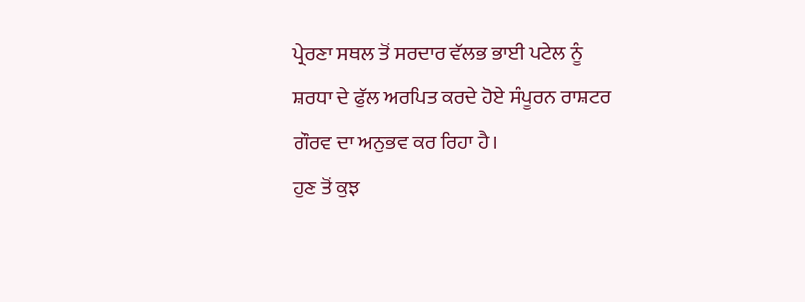ਪ੍ਰੇਰਣਾ ਸਥਲ ਤੋਂ ਸਰਦਾਰ ਵੱਲਭ ਭਾਈ ਪਟੇਲ ਨੂੰ ਸ਼ਰਧਾ ਦੇ ਫੁੱਲ ਅਰਪਿਤ ਕਰਦੇ ਹੋਏ ਸੰਪੂਰਨ ਰਾਸ਼ਟਰ ਗੌਰਵ ਦਾ ਅਨੁਭਵ ਕਰ ਰਿਹਾ ਹੈ।
ਹੁਣ ਤੋਂ ਕੁਝ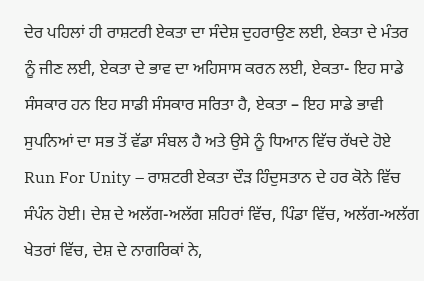ਦੇਰ ਪਹਿਲਾਂ ਹੀ ਰਾਸ਼ਟਰੀ ਏਕਤਾ ਦਾ ਸੰਦੇਸ਼ ਦੁਹਰਾਉਣ ਲਈ, ਏਕਤਾ ਦੇ ਮੰਤਰ ਨੂੰ ਜੀਣ ਲਈ, ਏਕਤਾ ਦੇ ਭਾਵ ਦਾ ਅਹਿਸਾਸ ਕਰਨ ਲਈ, ਏਕਤਾ- ਇਹ ਸਾਡੇ ਸੰਸਕਾਰ ਹਨ ਇਹ ਸਾਡੀ ਸੰਸਕਾਰ ਸਰਿਤਾ ਹੈ, ਏਕਤਾ – ਇਹ ਸਾਡੇ ਭਾਵੀ ਸੁਪਨਿਆਂ ਦਾ ਸਭ ਤੋਂ ਵੱਡਾ ਸੰਬਲ ਹੈ ਅਤੇ ਉਸੇ ਨੂੰ ਧਿਆਨ ਵਿੱਚ ਰੱਖਦੇ ਹੋਏ Run For Unity – ਰਾਸ਼ਟਰੀ ਏਕਤਾ ਦੌੜ ਹਿੰਦੁਸਤਾਨ ਦੇ ਹਰ ਕੋਨੇ ਵਿੱਚ ਸੰਪੰਨ ਹੋਈ। ਦੇਸ਼ ਦੇ ਅਲੱਗ-ਅਲੱਗ ਸ਼ਹਿਰਾਂ ਵਿੱਚ, ਪਿੰਡਾ ਵਿੱਚ, ਅਲੱਗ-ਅਲੱਗ ਖੇਤਰਾਂ ਵਿੱਚ, ਦੇਸ਼ ਦੇ ਨਾਗਰਿਕਾਂ ਨੇ,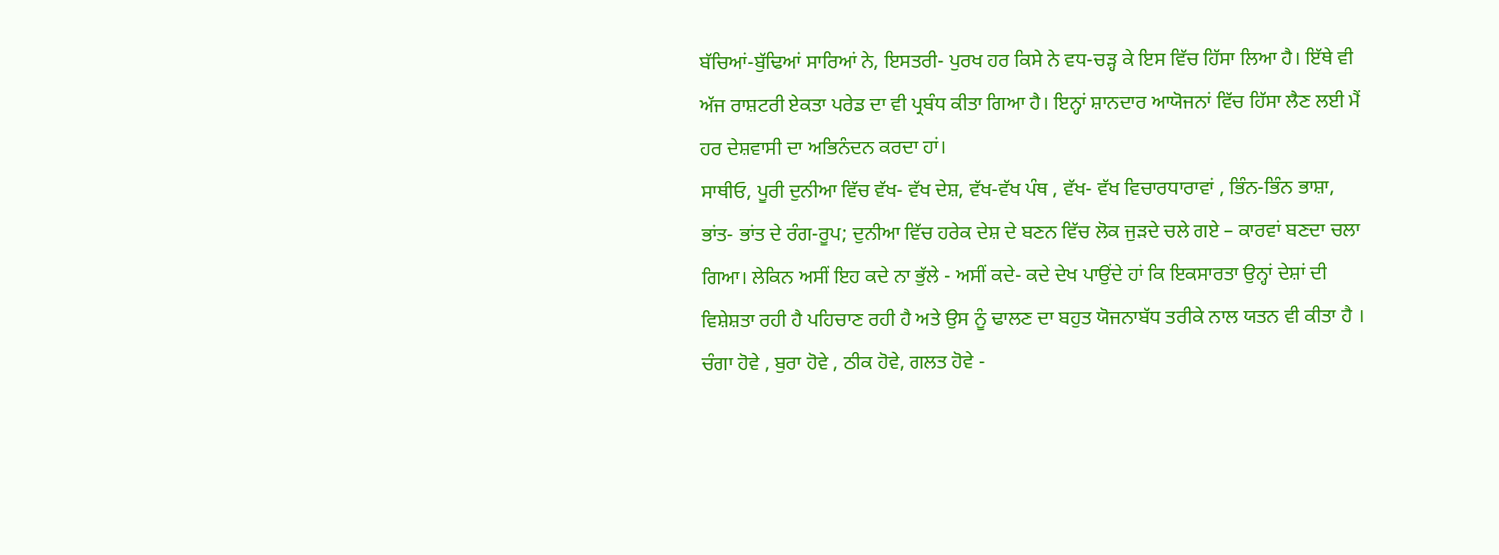ਬੱਚਿਆਂ-ਬੁੱਢਿਆਂ ਸਾਰਿਆਂ ਨੇ, ਇਸਤਰੀ- ਪੁਰਖ ਹਰ ਕਿਸੇ ਨੇ ਵਧ-ਚੜ੍ਹ ਕੇ ਇਸ ਵਿੱਚ ਹਿੱਸਾ ਲਿਆ ਹੈ। ਇੱਥੇ ਵੀ ਅੱਜ ਰਾਸ਼ਟਰੀ ਏਕਤਾ ਪਰੇਡ ਦਾ ਵੀ ਪ੍ਰਬੰਧ ਕੀਤਾ ਗਿਆ ਹੈ। ਇਨ੍ਹਾਂ ਸ਼ਾਨਦਾਰ ਆਯੋਜਨਾਂ ਵਿੱਚ ਹਿੱਸਾ ਲੈਣ ਲਈ ਮੈਂ ਹਰ ਦੇਸ਼ਵਾਸੀ ਦਾ ਅਭਿਨੰਦਨ ਕਰਦਾ ਹਾਂ।
ਸਾਥੀਓ, ਪੂਰੀ ਦੁਨੀਆ ਵਿੱਚ ਵੱਖ- ਵੱਖ ਦੇਸ਼, ਵੱਖ-ਵੱਖ ਪੰਥ , ਵੱਖ- ਵੱਖ ਵਿਚਾਰਧਾਰਾਵਾਂ , ਭਿੰਨ-ਭਿੰਨ ਭਾਸ਼ਾ, ਭਾਂਤ- ਭਾਂਤ ਦੇ ਰੰਗ-ਰੂਪ; ਦੁਨੀਆ ਵਿੱਚ ਹਰੇਕ ਦੇਸ਼ ਦੇ ਬਣਨ ਵਿੱਚ ਲੋਕ ਜੁੜਦੇ ਚਲੇ ਗਏ – ਕਾਰਵਾਂ ਬਣਦਾ ਚਲਾ ਗਿਆ। ਲੇਕਿਨ ਅਸੀਂ ਇਹ ਕਦੇ ਨਾ ਭੁੱਲੇ - ਅਸੀਂ ਕਦੇ- ਕਦੇ ਦੇਖ ਪਾਉਂਦੇ ਹਾਂ ਕਿ ਇਕਸਾਰਤਾ ਉਨ੍ਹਾਂ ਦੇਸ਼ਾਂ ਦੀ ਵਿਸ਼ੇਸ਼ਤਾ ਰਹੀ ਹੈ ਪਹਿਚਾਣ ਰਹੀ ਹੈ ਅਤੇ ਉਸ ਨੂੰ ਢਾਲਣ ਦਾ ਬਹੁਤ ਯੋਜਨਾਬੱਧ ਤਰੀਕੇ ਨਾਲ ਯਤਨ ਵੀ ਕੀਤਾ ਹੈ । ਚੰਗਾ ਹੋਵੇ , ਬੁਰਾ ਹੋਵੇ , ਠੀਕ ਹੋਵੇ, ਗਲਤ ਹੋਵੇ -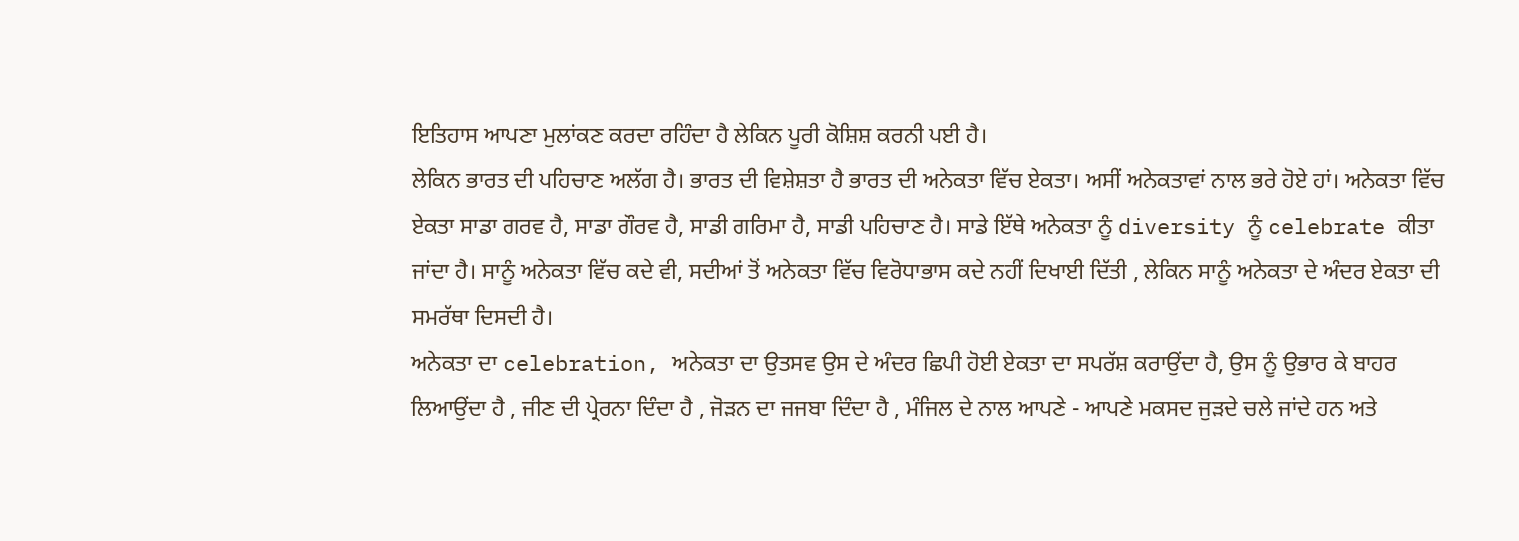ਇਤਿਹਾਸ ਆਪਣਾ ਮੁਲਾਂਕਣ ਕਰਦਾ ਰਹਿੰਦਾ ਹੈ ਲੇਕਿਨ ਪੂਰੀ ਕੋਸ਼ਿਸ਼ ਕਰਨੀ ਪਈ ਹੈ।
ਲੇਕਿਨ ਭਾਰਤ ਦੀ ਪਹਿਚਾਣ ਅਲੱਗ ਹੈ। ਭਾਰਤ ਦੀ ਵਿਸ਼ੇਸ਼ਤਾ ਹੈ ਭਾਰਤ ਦੀ ਅਨੇਕਤਾ ਵਿੱਚ ਏਕਤਾ। ਅਸੀਂ ਅਨੇਕਤਾਵਾਂ ਨਾਲ ਭਰੇ ਹੋਏ ਹਾਂ। ਅਨੇਕਤਾ ਵਿੱਚ ਏਕਤਾ ਸਾਡਾ ਗਰਵ ਹੈ, ਸਾਡਾ ਗੌਰਵ ਹੈ, ਸਾਡੀ ਗਰਿਮਾ ਹੈ, ਸਾਡੀ ਪਹਿਚਾਣ ਹੈ। ਸਾਡੇ ਇੱਥੇ ਅਨੇਕਤਾ ਨੂੰ diversity ਨੂੰ celebrate ਕੀਤਾ ਜਾਂਦਾ ਹੈ। ਸਾਨੂੰ ਅਨੇਕਤਾ ਵਿੱਚ ਕਦੇ ਵੀ, ਸਦੀਆਂ ਤੋਂ ਅਨੇਕਤਾ ਵਿੱਚ ਵਿਰੋਧਾਭਾਸ ਕਦੇ ਨਹੀਂ ਦਿਖਾਈ ਦਿੱਤੀ , ਲੇਕਿਨ ਸਾਨੂੰ ਅਨੇਕਤਾ ਦੇ ਅੰਦਰ ਏਕਤਾ ਦੀ ਸਮਰੱਥਾ ਦਿਸਦੀ ਹੈ।
ਅਨੇਕਤਾ ਦਾ celebration, ਅਨੇਕਤਾ ਦਾ ਉਤਸਵ ਉਸ ਦੇ ਅੰਦਰ ਛਿਪੀ ਹੋਈ ਏਕਤਾ ਦਾ ਸਪਰੱਸ਼ ਕਰਾਉਂਦਾ ਹੈ, ਉਸ ਨੂੰ ਉਭਾਰ ਕੇ ਬਾਹਰ ਲਿਆਉਂਦਾ ਹੈ , ਜੀਣ ਦੀ ਪ੍ਰੇਰਨਾ ਦਿੰਦਾ ਹੈ , ਜੋੜਨ ਦਾ ਜਜਬਾ ਦਿੰਦਾ ਹੈ , ਮੰਜਿਲ ਦੇ ਨਾਲ ਆਪਣੇ - ਆਪਣੇ ਮਕਸਦ ਜੁੜਦੇ ਚਲੇ ਜਾਂਦੇ ਹਨ ਅਤੇ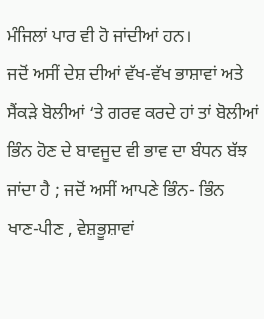ਮੰਜਿਲਾਂ ਪਾਰ ਵੀ ਹੋ ਜਾਂਦੀਆਂ ਹਨ।
ਜਦੋਂ ਅਸੀਂ ਦੇਸ਼ ਦੀਆਂ ਵੱਖ-ਵੱਖ ਭਾਸ਼ਾਵਾਂ ਅਤੇ ਸੈਂਕੜੇ ਬੋਲੀਆਂ ‘ਤੇ ਗਰਵ ਕਰਦੇ ਹਾਂ ਤਾਂ ਬੋਲੀਆਂ ਭਿੰਨ ਹੋਣ ਦੇ ਬਾਵਜੂਦ ਵੀ ਭਾਵ ਦਾ ਬੰਧਨ ਬੱਝ ਜਾਂਦਾ ਹੈ ; ਜਦੋਂ ਅਸੀਂ ਆਪਣੇ ਭਿੰਨ- ਭਿੰਨ ਖਾਣ-ਪੀਣ , ਵੇਸ਼ਭੂਸ਼ਾਵਾਂ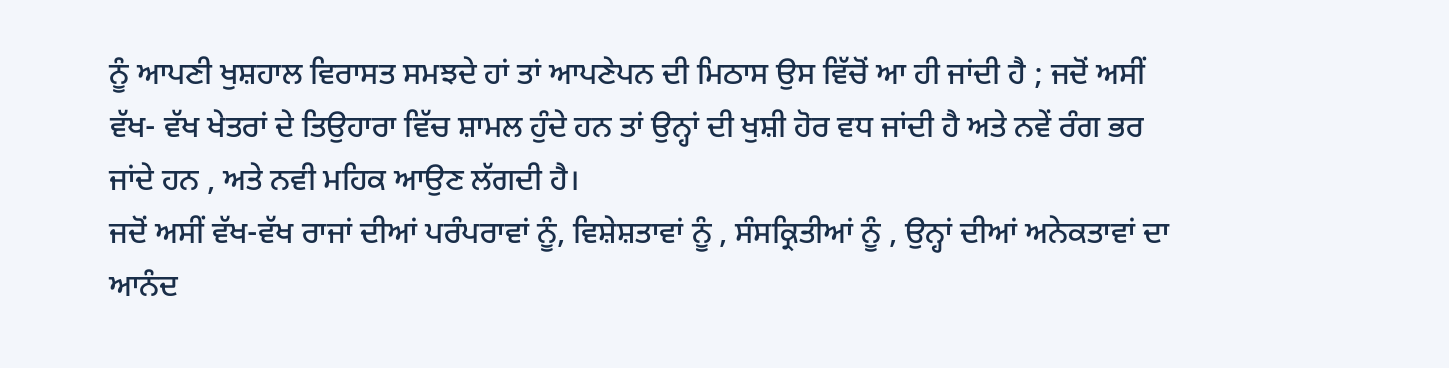ਨੂੰ ਆਪਣੀ ਖੁਸ਼ਹਾਲ ਵਿਰਾਸਤ ਸਮਝਦੇ ਹਾਂ ਤਾਂ ਆਪਣੇਪਨ ਦੀ ਮਿਠਾਸ ਉਸ ਵਿੱਚੋਂ ਆ ਹੀ ਜਾਂਦੀ ਹੈ ; ਜਦੋਂ ਅਸੀਂ ਵੱਖ- ਵੱਖ ਖੇਤਰਾਂ ਦੇ ਤਿਉਹਾਰਾ ਵਿੱਚ ਸ਼ਾਮਲ ਹੁੰਦੇ ਹਨ ਤਾਂ ਉਨ੍ਹਾਂ ਦੀ ਖੁਸ਼ੀ ਹੋਰ ਵਧ ਜਾਂਦੀ ਹੈ ਅਤੇ ਨਵੇਂ ਰੰਗ ਭਰ ਜਾਂਦੇ ਹਨ , ਅਤੇ ਨਵੀ ਮਹਿਕ ਆਉਣ ਲੱਗਦੀ ਹੈ।
ਜਦੋਂ ਅਸੀਂ ਵੱਖ-ਵੱਖ ਰਾਜਾਂ ਦੀਆਂ ਪਰੰਪਰਾਵਾਂ ਨੂੰ, ਵਿਸ਼ੇਸ਼ਤਾਵਾਂ ਨੂੰ , ਸੰਸਕ੍ਰਿਤੀਆਂ ਨੂੰ , ਉਨ੍ਹਾਂ ਦੀਆਂ ਅਨੇਕਤਾਵਾਂ ਦਾ ਆਨੰਦ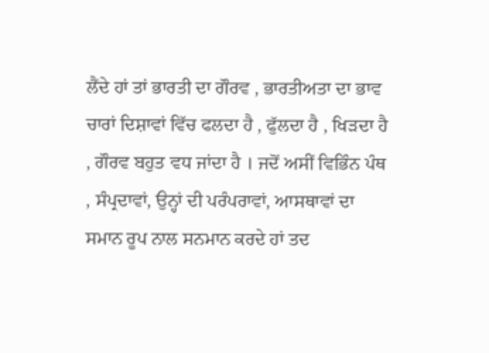ਲੈਂਦੇ ਹਾਂ ਤਾਂ ਭਾਰਤੀ ਦਾ ਗੌਰਵ , ਭਾਰਤੀਅਤਾ ਦਾ ਭਾਵ ਚਾਰਾਂ ਦਿਸ਼ਾਵਾਂ ਵਿੱਚ ਫਲਦਾ ਹੈ , ਫੁੱਲਦਾ ਹੈ , ਖਿੜਦਾ ਹੈ , ਗੌਰਵ ਬਹੁਤ ਵਧ ਜਾਂਦਾ ਹੈ । ਜਦੋਂ ਅਸੀਂ ਵਿਭਿੰਨ ਪੰਥ , ਸੰਪ੍ਰਦਾਵਾਂ, ਉਨ੍ਹਾਂ ਦੀ ਪਰੰਪਰਾਵਾਂ, ਆਸਥਾਵਾਂ ਦਾ ਸਮਾਨ ਰੂਪ ਨਾਲ ਸਨਮਾਨ ਕਰਦੇ ਹਾਂ ਤਦ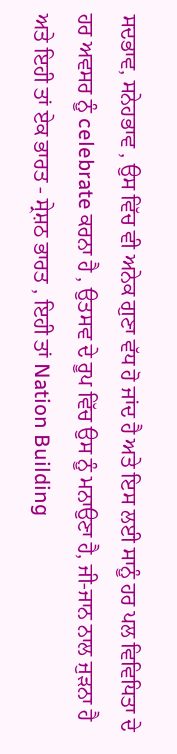ਸਦਭਾਵ, ਸਨੇਹਭਾਵ , ਉਸ ਵਿੱਚ ਵੀ ਅਨੇਕ ਗੁਣਾ ਵੱਧ ਹੋ ਜਾਂਦ ਹੈ ਅਤੇ ਇਸ ਲਈ ਸਾਨੂੰ ਹਰ ਪਲ ਵਿਵਿਧਿਤਾ ਦੇ ਹਰ ਅਵਸਰ ਨੂੰ celebrate ਕਰਨਾ ਹੈ , ਉਤਸਵ ਦੇ ਰੂਪ ਵਿੱਚ ਉਸ ਨੂੰ ਮਨਾਉਣਾ ਹੈ, ਜੀ-ਜਾਨ ਨਾਲ ਜੁੜਨਾ ਹੈ ਅਤੇ ਇਹੀ ਤਾਂ ਏਕ ਭਾਰਤ - ਸ੍ਰੇਸ਼ਠ ਭਾਰਤ , ਇਹੀ ਤਾਂ Nation Building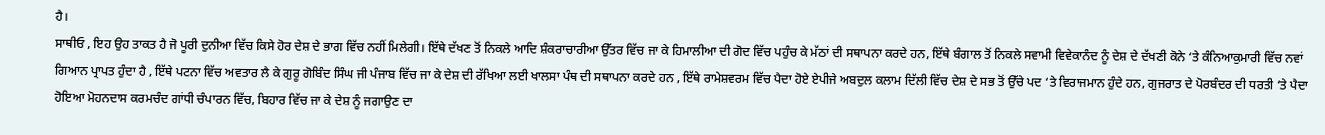ਹੈ।
ਸਾਥੀਓ , ਇਹ ਉਹ ਤਾਕਤ ਹੈ ਜੋ ਪੂਰੀ ਦੁਨੀਆ ਵਿੱਚ ਕਿਸੇ ਹੋਰ ਦੇਸ਼ ਦੇ ਭਾਗ ਵਿੱਚ ਨਹੀਂ ਮਿਲੇਗੀ। ਇੱਥੇ ਦੱਖਣ ਤੋਂ ਨਿਕਲੇ ਆਦਿ ਸ਼ੰਕਰਾਚਾਰੀਆ ਉੱਤਰ ਵਿੱਚ ਜਾ ਕੇ ਹਿਮਾਲੀਆ ਦੀ ਗੋਦ ਵਿੱਚ ਪਹੁੰਚ ਕੇ ਮੱਠਾਂ ਦੀ ਸਥਾਪਨਾ ਕਰਦੇ ਹਨ, ਇੱਥੇ ਬੰਗਾਲ ਤੋਂ ਨਿਕਲੇ ਸਵਾਮੀ ਵਿਵੇਕਾਨੰਦ ਨੂੰ ਦੇਸ਼ ਦੇ ਦੱਖਣੀ ਕੋਨੇ ‘ਤੇ ਕੰਨਿਆਕੁਮਾਰੀ ਵਿੱਚ ਨਵਾਂ ਗਿਆਨ ਪ੍ਰਾਪਤ ਹੁੰਦਾ ਹੈ , ਇੱਥੇ ਪਟਨਾ ਵਿੱਚ ਅਵਤਾਰ ਲੈ ਕੇ ਗੁਰੂ ਗੋਬਿੰਦ ਸਿੰਘ ਜੀ ਪੰਜਾਬ ਵਿੱਚ ਜਾ ਕੇ ਦੇਸ਼ ਦੀ ਰੱਖਿਆ ਲਈ ਖਾਲਸਾ ਪੰਥ ਦੀ ਸਥਾਪਨਾ ਕਰਦੇ ਹਨ , ਇੱਥੇ ਰਾਮੇਸ਼ਵਰਮ ਵਿੱਚ ਪੈਦਾ ਹੋਏ ਏਪੀਜੇ ਅਬਦੁਲ ਕਲਾਮ ਦਿੱਲੀ ਵਿੱਚ ਦੇਸ਼ ਦੇ ਸਭ ਤੋਂ ਉੱਚੇ ਪਦ ‘ਤੇ ਵਿਰਾਜਮਾਨ ਹੁੰਦੇ ਹਨ, ਗੁਜਰਾਤ ਦੇ ਪੋਰਬੰਦਰ ਦੀ ਧਰਤੀ ‘ਤੇ ਪੈਦਾ ਹੋਇਆ ਮੋਹਨਦਾਸ ਕਰਮਚੰਦ ਗਾਂਧੀ ਚੰਪਾਰਨ ਵਿੱਚ, ਬਿਹਾਰ ਵਿੱਚ ਜਾ ਕੇ ਦੇਸ਼ ਨੂੰ ਜਗਾਉਣ ਦਾ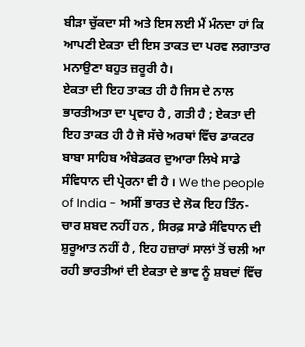ਬੀੜਾ ਚੁੱਕਦਾ ਸੀ ਅਤੇ ਇਸ ਲਈ ਮੈਂ ਮੰਨਦਾ ਹਾਂ ਕਿ ਆਪਣੀ ਏਕਤਾ ਦੀ ਇਸ ਤਾਕਤ ਦਾ ਪਰਵ ਲਗਾਤਾਰ ਮਨਾਉਣਾ ਬਹੁਤ ਜ਼ਰੂਰੀ ਹੈ।
ਏਕਤਾ ਦੀ ਇਹ ਤਾਕਤ ਹੀ ਹੈ ਜਿਸ ਦੇ ਨਾਲ ਭਾਰਤੀਅਤਾ ਦਾ ਪ੍ਰਵਾਹ ਹੈ , ਗਤੀ ਹੈ ; ਏਕਤਾ ਦੀ ਇਹ ਤਾਕਤ ਹੀ ਹੈ ਜੋ ਸੱਚੇ ਅਰਥਾਂ ਵਿੱਚ ਡਾਕਟਰ ਬਾਬਾ ਸਾਹਿਬ ਅੰਬੇਡਕਰ ਦੁਆਰਾ ਲਿਖੇ ਸਾਡੇ ਸੰਵਿਧਾਨ ਦੀ ਪ੍ਰੇਰਨਾ ਵੀ ਹੈ । We the people of India - ਅਸੀਂ ਭਾਰਤ ਦੇ ਲੋਕ ਇਹ ਤਿੰਨ- ਚਾਰ ਸ਼ਬਦ ਨਹੀਂ ਹਨ , ਸਿਰਫ਼ ਸਾਡੇ ਸੰਵਿਧਾਨ ਦੀ ਸ਼ੁਰੂਆਤ ਨਹੀਂ ਹੈ , ਇਹ ਹਜ਼ਾਰਾਂ ਸਾਲਾਂ ਤੋਂ ਚਲੀ ਆ ਰਹੀ ਭਾਰਤੀਆਂ ਦੀ ਏਕਤਾ ਦੇ ਭਾਵ ਨੂੰ ਸ਼ਬਦਾਂ ਵਿੱਚ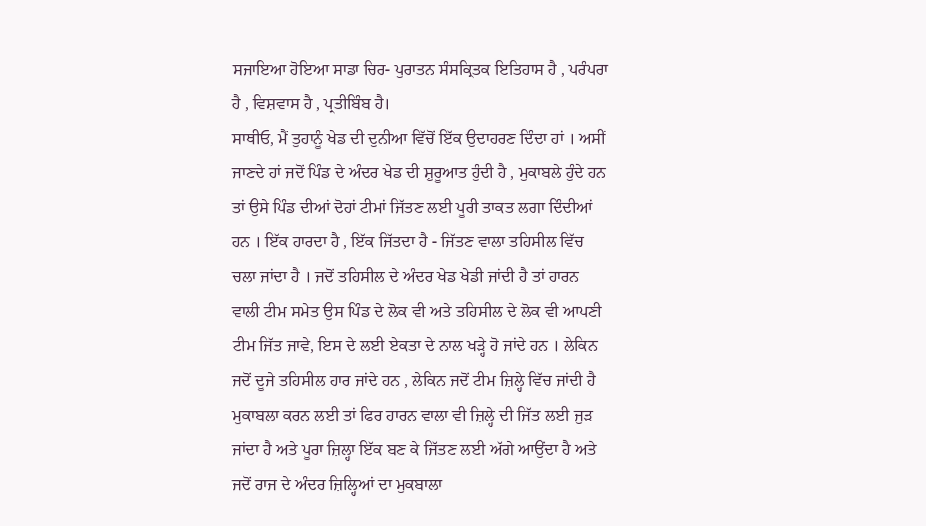ਸਜਾਇਆ ਹੋਇਆ ਸਾਡਾ ਚਿਰ- ਪੁਰਾਤਨ ਸੰਸਕ੍ਰਿਤਕ ਇਤਿਹਾਸ ਹੈ , ਪਰੰਪਰਾ ਹੈ , ਵਿਸ਼ਵਾਸ ਹੈ , ਪ੍ਰਤੀਬਿੰਬ ਹੈ।
ਸਾਥੀਓ, ਮੈਂ ਤੁਹਾਨੂੰ ਖੇਡ ਦੀ ਦੁਨੀਆ ਵਿੱਚੋਂ ਇੱਕ ਉਦਾਹਰਣ ਦਿੰਦਾ ਹਾਂ । ਅਸੀਂ ਜਾਣਦੇ ਹਾਂ ਜਦੋਂ ਪਿੰਡ ਦੇ ਅੰਦਰ ਖੇਡ ਦੀ ਸ਼ੁਰੂਆਤ ਹੁੰਦੀ ਹੈ , ਮੁਕਾਬਲੇ ਹੁੰਦੇ ਹਨ ਤਾਂ ਉਸੇ ਪਿੰਡ ਦੀਆਂ ਦੋਹਾਂ ਟੀਮਾਂ ਜਿੱਤਣ ਲਈ ਪੂਰੀ ਤਾਕਤ ਲਗਾ ਦਿੰਦੀਆਂ ਹਨ । ਇੱਕ ਹਾਰਦਾ ਹੈ , ਇੱਕ ਜਿੱਤਦਾ ਹੈ - ਜਿੱਤਣ ਵਾਲਾ ਤਹਿਸੀਲ ਵਿੱਚ ਚਲਾ ਜਾਂਦਾ ਹੈ । ਜਦੋਂ ਤਹਿਸੀਲ ਦੇ ਅੰਦਰ ਖੇਡ ਖੇਡੀ ਜਾਂਦੀ ਹੈ ਤਾਂ ਹਾਰਨ ਵਾਲੀ ਟੀਮ ਸਮੇਤ ਉਸ ਪਿੰਡ ਦੇ ਲੋਕ ਵੀ ਅਤੇ ਤਹਿਸੀਲ ਦੇ ਲੋਕ ਵੀ ਆਪਣੀ ਟੀਮ ਜਿੱਤ ਜਾਵੇ, ਇਸ ਦੇ ਲਈ ਏਕਤਾ ਦੇ ਨਾਲ ਖੜ੍ਹੇ ਹੋ ਜਾਂਦੇ ਹਨ । ਲੇਕਿਨ ਜਦੋਂ ਦੂਜੇ ਤਹਿਸੀਲ ਹਾਰ ਜਾਂਦੇ ਹਨ , ਲੇਕਿਨ ਜਦੋਂ ਟੀਮ ਜ਼ਿਲ੍ਹੇ ਵਿੱਚ ਜਾਂਦੀ ਹੈ ਮੁਕਾਬਲਾ ਕਰਨ ਲਈ ਤਾਂ ਫਿਰ ਹਾਰਨ ਵਾਲਾ ਵੀ ਜ਼ਿਲ੍ਹੇ ਦੀ ਜਿੱਤ ਲਈ ਜੁੜ ਜਾਂਦਾ ਹੈ ਅਤੇ ਪੂਰਾ ਜ਼ਿਲ੍ਹਾ ਇੱਕ ਬਣ ਕੇ ਜਿੱਤਣ ਲਈ ਅੱਗੇ ਆਉਂਦਾ ਹੈ ਅਤੇ ਜਦੋਂ ਰਾਜ ਦੇ ਅੰਦਰ ਜ਼ਿਲ੍ਹਿਆਂ ਦਾ ਮੁਕਬਾਲਾ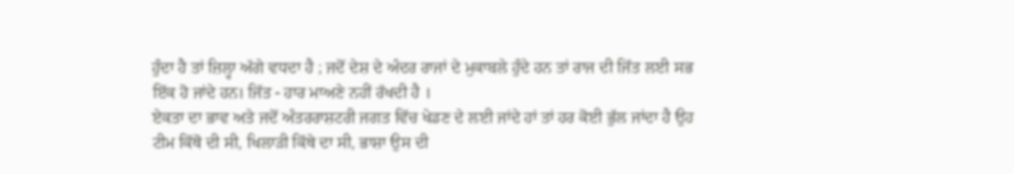ਹੁੰਦਾ ਹੈ ਤਾਂ ਜ਼ਿਲ੍ਹਾ ਅੱਗੇ ਵਧਦਾ ਹੈ ; ਜਦੋਂ ਦੇਸ਼ ਦੇ ਅੰਦਰ ਰਾਜਾਂ ਦੇ ਮੁਕਾਬਲੇ ਹੁੰਦੇ ਹਨ ਤਾਂ ਰਾਜ ਦੀ ਜਿੱਤ ਲਈ ਸਭ ਇੱਕ ਹੋ ਜਾਂਦੇ ਹਨ। ਜਿੱਤ - ਹਾਰ ਮਾਅਣੇ ਨਹੀਂ ਰੱਖਦੀ ਹੈ ।
ਏਕਤਾ ਦਾ ਭਾਵ ਅਤੇ ਜਦੋਂ ਅੰਤਰਰਾਸ਼ਟਰੀ ਜਗਤ ਵਿੱਚ ਖੇਡਣ ਦੇ ਲਈ ਜਾਂਦੇ ਹਾਂ ਤਾਂ ਹਰ ਕੋਈ ਭੁੱਲ ਜਾਂਦਾ ਹੈ ਉਹ ਟੀਮ ਕਿੱਥੋ ਦੀ ਸੀ, ਖਿਲਾੜੀ ਕਿੱਥੇ ਦਾ ਸੀ, ਭਾਸ਼ਾ ਉਸ ਦੀ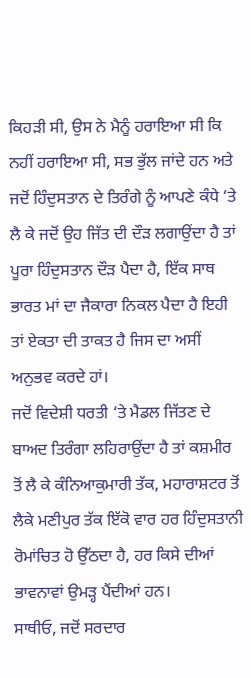ਕਿਹੜੀ ਸੀ, ਉਸ ਨੇ ਮੈਨੂੰ ਹਰਾਇਆ ਸੀ ਕਿ ਨਹੀਂ ਹਰਾਇਆ ਸੀ, ਸਭ ਭੁੱਲ ਜਾਂਦੇ ਹਨ ਅਤੇ ਜਦੋਂ ਹਿੰਦੁਸਤਾਨ ਦੇ ਤਿਰੰਗੇ ਨੂੰ ਆਪਣੇ ਕੰਧੇ ‘ਤੇ ਲੈ ਕੇ ਜਦੋਂ ਉਹ ਜਿੱਤ ਦੀ ਦੌੜ ਲਗਾਉਂਦਾ ਹੈ ਤਾਂ ਪੂਰਾ ਹਿੰਦੁਸਤਾਨ ਦੌੜ ਪੈਦਾ ਹੈ, ਇੱਕ ਸਾਥ ਭਾਰਤ ਮਾਂ ਦਾ ਜੈਕਾਰਾ ਨਿਕਲ ਪੈਦਾ ਹੈ ਇਹੀ ਤਾਂ ਏਕਤਾ ਦੀ ਤਾਕਤ ਹੈ ਜਿਸ ਦਾ ਅਸੀਂ ਅਨੁਭਵ ਕਰਦੇ ਹਾਂ।
ਜਦੋਂ ਵਿਦੇਸ਼ੀ ਧਰਤੀ ‘ਤੇ ਮੈਡਲ ਜਿੱਤਣ ਦੇ ਬਾਅਦ ਤਿਰੰਗਾ ਲਹਿਰਾਉਂਦਾ ਹੈ ਤਾਂ ਕਸ਼ਮੀਰ ਤੋਂ ਲੈ ਕੇ ਕੰਨਿਆਕੁਮਾਰੀ ਤੱਕ, ਮਹਾਰਾਸ਼ਟਰ ਤੋਂ ਲੈਕੇ ਮਣੀਪੁਰ ਤੱਕ ਇੱਕੋ ਵਾਰ ਹਰ ਹਿੰਦੁਸਤਾਨੀ ਰੋਮਾਂਚਿਤ ਹੋ ਉੱਠਦਾ ਹੈ, ਹਰ ਕਿਸੇ ਦੀਆਂ ਭਾਵਨਾਵਾਂ ਉਮੜ੍ਹ ਪੈਂਦੀਆਂ ਹਨ।
ਸਾਥੀਓ, ਜਦੋਂ ਸਰਦਾਰ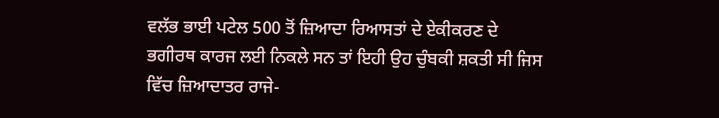ਵਲੱਭ ਭਾਈ ਪਟੇਲ 500 ਤੋਂ ਜ਼ਿਆਦਾ ਰਿਆਸਤਾਂ ਦੇ ਏਕੀਕਰਣ ਦੇ ਭਗੀਰਥ ਕਾਰਜ ਲਈ ਨਿਕਲੇ ਸਨ ਤਾਂ ਇਹੀ ਉਹ ਚੁੰਬਕੀ ਸ਼ਕਤੀ ਸੀ ਜਿਸ ਵਿੱਚ ਜ਼ਿਆਦਾਤਰ ਰਾਜੇ-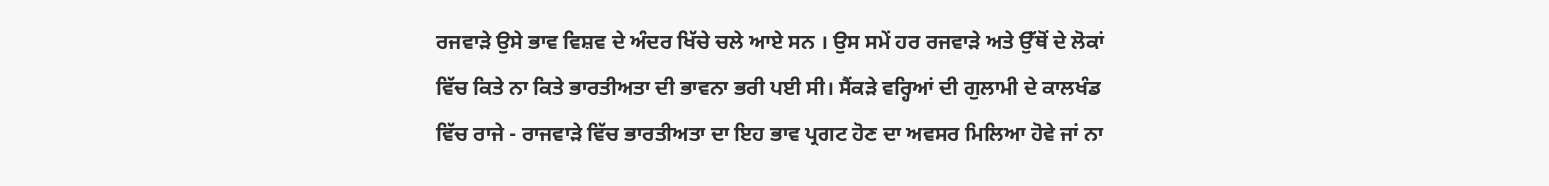ਰਜਵਾੜੇ ਉਸੇ ਭਾਵ ਵਿਸ਼ਵ ਦੇ ਅੰਦਰ ਖਿੱਚੇ ਚਲੇ ਆਏ ਸਨ । ਉਸ ਸਮੇਂ ਹਰ ਰਜਵਾੜੇ ਅਤੇ ਉੱਥੋਂ ਦੇ ਲੋਕਾਂ ਵਿੱਚ ਕਿਤੇ ਨਾ ਕਿਤੇ ਭਾਰਤੀਅਤਾ ਦੀ ਭਾਵਨਾ ਭਰੀ ਪਈ ਸੀ। ਸੈਂਕੜੇ ਵਰ੍ਹਿਆਂ ਦੀ ਗੁਲਾਮੀ ਦੇ ਕਾਲਖੰਡ ਵਿੱਚ ਰਾਜੇ - ਰਾਜਵਾੜੇ ਵਿੱਚ ਭਾਰਤੀਅਤਾ ਦਾ ਇਹ ਭਾਵ ਪ੍ਰਗਟ ਹੋਣ ਦਾ ਅਵਸਰ ਮਿਲਿਆ ਹੋਵੇ ਜਾਂ ਨਾ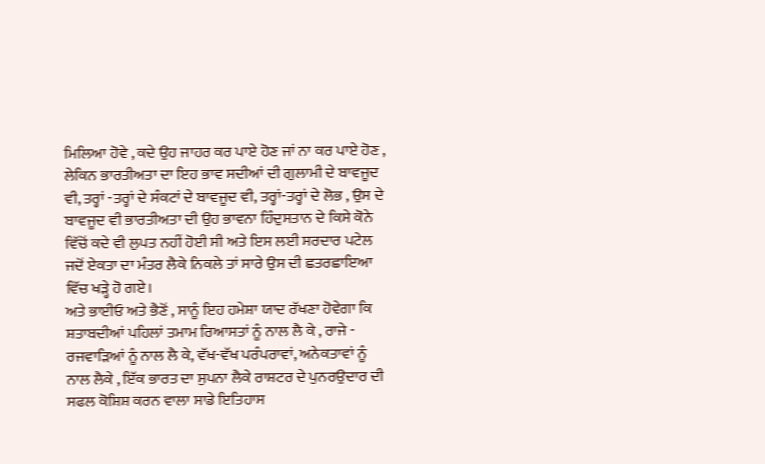ਮਿਲਿਆ ਹੋਵੇ , ਕਦੇ ਉਹ ਜਾਹਰ ਕਰ ਪਾਏ ਹੋਣ ਜਾਂ ਨਾ ਕਰ ਪਾਏ ਹੋਣ , ਲੇਕਿਨ ਭਾਰਤੀਅਤਾ ਦਾ ਇਹ ਭਾਵ ਸਦੀਆਂ ਦੀ ਗੁਲਾਮੀ ਦੇ ਬਾਵਜੂਦ ਵੀ, ਤਰ੍ਹਾਂ -ਤਰ੍ਹਾਂ ਦੇ ਸੰਕਟਾਂ ਦੇ ਬਾਵਜੂਦ ਵੀ, ਤਰ੍ਹਾਂ-ਤਰ੍ਹਾਂ ਦੇ ਲੋਭ , ਉਸ ਦੇ ਬਾਵਜੂਦ ਵੀ ਭਾਰਤੀਅਤਾ ਦੀ ਉਹ ਭਾਵਨਾ ਹਿੰਦੁਸਤਾਨ ਦੇ ਕਿਸੇ ਕੋਨੇ ਵਿੱਚੋਂ ਕਦੇ ਵੀ ਲੁਪਤ ਨਹੀਂ ਹੋਈ ਸੀ ਅਤੇ ਇਸ ਲਈ ਸਰਦਾਰ ਪਟੇਲ ਜਦੋਂ ਏਕਤਾ ਦਾ ਮੰਤਰ ਲੈਕੇ ਨਿਕਲੇ ਤਾਂ ਸਾਰੇ ਉਸ ਦੀ ਛਤਰਛਾਇਆ ਵਿੱਚ ਖੜ੍ਹੇ ਹੋ ਗਏ।
ਅਤੇ ਭਾਈਓ ਅਤੇ ਭੈਣੋਂ , ਸਾਨੂੰ ਇਹ ਹਮੇਸ਼ਾ ਯਾਦ ਰੱਖਣਾ ਹੋਵੇਗਾ ਕਿ ਸ਼ਤਾਬਦੀਆਂ ਪਹਿਲਾਂ ਤਮਾਮ ਰਿਆਸਤਾਂ ਨੂੰ ਨਾਲ ਲੈ ਕੇ , ਰਾਜੇ - ਰਜਵਾੜਿਆਂ ਨੂੰ ਨਾਲ ਲੈ ਕੇ, ਵੱਖ-ਵੱਖ ਪਰੰਪਰਾਵਾਂ, ਅਨੇਕਤਾਵਾਂ ਨੂੰ ਨਾਲ ਲੈਕੇ , ਇੱਕ ਭਾਰਤ ਦਾ ਸੁਪਨਾ ਲੈਕੇ ਰਾਸ਼ਟਰ ਦੇ ਪੁਨਰਉਦਾਰ ਦੀ ਸਫਲ ਕੋਸ਼ਿਸ਼ ਕਰਨ ਵਾਲਾ ਸਾਡੇ ਇਤਿਹਾਸ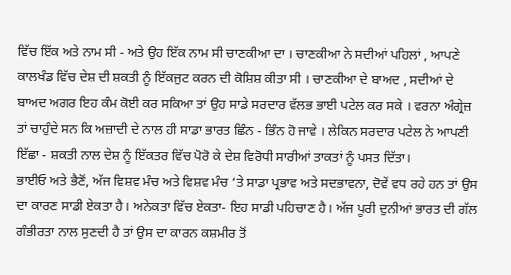ਵਿੱਚ ਇੱਕ ਅਤੇ ਨਾਮ ਸੀ - ਅਤੇ ਉਹ ਇੱਕ ਨਾਮ ਸੀ ਚਾਣਕੀਆ ਦਾ । ਚਾਣਕੀਆ ਨੇ ਸਦੀਆਂ ਪਹਿਲਾਂ , ਆਪਣੇ ਕਾਲਖੰਡ ਵਿੱਚ ਦੇਸ਼ ਦੀ ਸ਼ਕਤੀ ਨੂੰ ਇੱਕਜੁਟ ਕਰਨ ਦੀ ਕੋਸ਼ਿਸ਼ ਕੀਤਾ ਸੀ । ਚਾਣਕੀਆ ਦੇ ਬਾਅਦ , ਸਦੀਆਂ ਦੇ ਬਾਅਦ ਅਗਰ ਇਹ ਕੰਮ ਕੋਈ ਕਰ ਸਕਿਆ ਤਾਂ ਉਹ ਸਾਡੇ ਸਰਦਾਰ ਵੱਲਭ ਭਾਈ ਪਟੇਲ ਕਰ ਸਕੇ । ਵਰਨਾ ਅੰਗ੍ਰੇਜ਼ ਤਾਂ ਚਾਹੁੰਦੇ ਸਨ ਕਿ ਅਜ਼ਾਦੀ ਦੇ ਨਾਲ ਹੀ ਸਾਡਾ ਭਾਰਤ ਛਿੰਨ - ਭਿੰਨ ਹੋ ਜਾਵੇ । ਲੇਕਿਨ ਸਰਦਾਰ ਪਟੇਲ ਨੇ ਆਪਣੀ ਇੱਛਾ - ਸ਼ਕਤੀ ਨਾਲ ਦੇਸ਼ ਨੂੰ ਇੱਕਤਰ ਵਿੱਚ ਪੋਰੋ ਕੇ ਦੇਸ਼ ਵਿਰੋਧੀ ਸਾਰੀਆਂ ਤਾਕਤਾਂ ਨੂੰ ਪਸਤ ਦਿੱਤਾ।
ਭਾਈਓ ਅਤੇ ਭੈਣੋਂ, ਅੱਜ ਵਿਸ਼ਵ ਮੰਚ ਅਤੇ ਵਿਸ਼ਵ ਮੰਚ ‘ਤੇ ਸਾਡਾ ਪ੍ਰਭਾਵ ਅਤੇ ਸਦਭਾਵਨਾ, ਦੋਵੇਂ ਵਧ ਰਹੇ ਹਨ ਤਾਂ ਉਸ ਦਾ ਕਾਰਣ ਸਾਡੀ ਏਕਤਾ ਹੈ। ਅਨੇਕਤਾ ਵਿੱਚ ਏਕਤਾ- ਇਹ ਸਾਡੀ ਪਹਿਚਾਣ ਹੈ। ਅੱਜ ਪੂਰੀ ਦੁਨੀਆਂ ਭਾਰਤ ਦੀ ਗੱਲ ਗੰਭੀਰਤਾ ਨਾਲ ਸੁਣਦੀ ਹੈ ਤਾਂ ਉਸ ਦਾ ਕਾਰਨ ਕਸ਼ਮੀਰ ਤੋਂ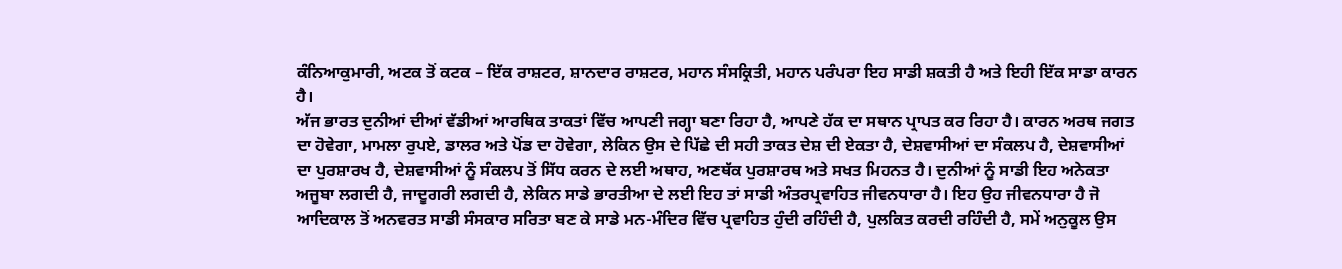ਕੰਨਿਆਕੁਮਾਰੀ, ਅਟਕ ਤੋਂ ਕਟਕ – ਇੱਕ ਰਾਸ਼ਟਰ, ਸ਼ਾਨਦਾਰ ਰਾਸ਼ਟਰ, ਮਹਾਨ ਸੰਸਕ੍ਰਿਤੀ, ਮਹਾਨ ਪਰੰਪਰਾ ਇਹ ਸਾਡੀ ਸ਼ਕਤੀ ਹੈ ਅਤੇ ਇਹੀ ਇੱਕ ਸਾਡਾ ਕਾਰਨ ਹੈ।
ਅੱਜ ਭਾਰਤ ਦੁਨੀਆਂ ਦੀਆਂ ਵੱਡੀਆਂ ਆਰਥਿਕ ਤਾਕਤਾਂ ਵਿੱਚ ਆਪਣੀ ਜਗ੍ਹਾ ਬਣਾ ਰਿਹਾ ਹੈ, ਆਪਣੇ ਹੱਕ ਦਾ ਸਥਾਨ ਪ੍ਰਾਪਤ ਕਰ ਰਿਹਾ ਹੈ। ਕਾਰਨ ਅਰਥ ਜਗਤ ਦਾ ਹੋਵੇਗਾ, ਮਾਮਲਾ ਰੁਪਏ, ਡਾਲਰ ਅਤੇ ਪੋਂਡ ਦਾ ਹੋਵੇਗਾ, ਲੇਕਿਨ ਉਸ ਦੇ ਪਿੱਛੇ ਦੀ ਸਹੀ ਤਾਕਤ ਦੇਸ਼ ਦੀ ਏਕਤਾ ਹੈ, ਦੇਸ਼ਵਾਸੀਆਂ ਦਾ ਸੰਕਲਪ ਹੈ, ਦੇਸ਼ਵਾਸੀਆਂ ਦਾ ਪੁਰਸ਼ਾਰਖ ਹੈ, ਦੇਸ਼ਵਾਸੀਆਂ ਨੂੰ ਸੰਕਲਪ ਤੋਂ ਸਿੱਧ ਕਰਨ ਦੇ ਲਈ ਅਥਾਹ, ਅਣਥੱਕ ਪੁਰਸ਼ਾਰਥ ਅਤੇ ਸਖਤ ਮਿਹਨਤ ਹੈ। ਦੁਨੀਆਂ ਨੂੰ ਸਾਡੀ ਇਹ ਅਨੇਕਤਾ ਅਜੂਬਾ ਲਗਦੀ ਹੈ, ਜਾਦੂਗਰੀ ਲਗਦੀ ਹੈ, ਲੇਕਿਨ ਸਾਡੇ ਭਾਰਤੀਆ ਦੇ ਲਈ ਇਹ ਤਾਂ ਸਾਡੀ ਅੰਤਰਪ੍ਰਵਾਹਿਤ ਜੀਵਨਧਾਰਾ ਹੈ। ਇਹ ਉਹ ਜੀਵਨਧਾਰਾ ਹੈ ਜੋ ਆਦਿਕਾਲ ਤੋਂ ਅਨਵਰਤ ਸਾਡੀ ਸੰਸਕਾਰ ਸਰਿਤਾ ਬਣ ਕੇ ਸਾਡੇ ਮਨ-ਮੰਦਿਰ ਵਿੱਚ ਪ੍ਰਵਾਹਿਤ ਹੁੰਦੀ ਰਹਿੰਦੀ ਹੈ, ਪੁਲਕਿਤ ਕਰਦੀ ਰਹਿੰਦੀ ਹੈ, ਸਮੇਂ ਅਨੁਕੂਲ ਉਸ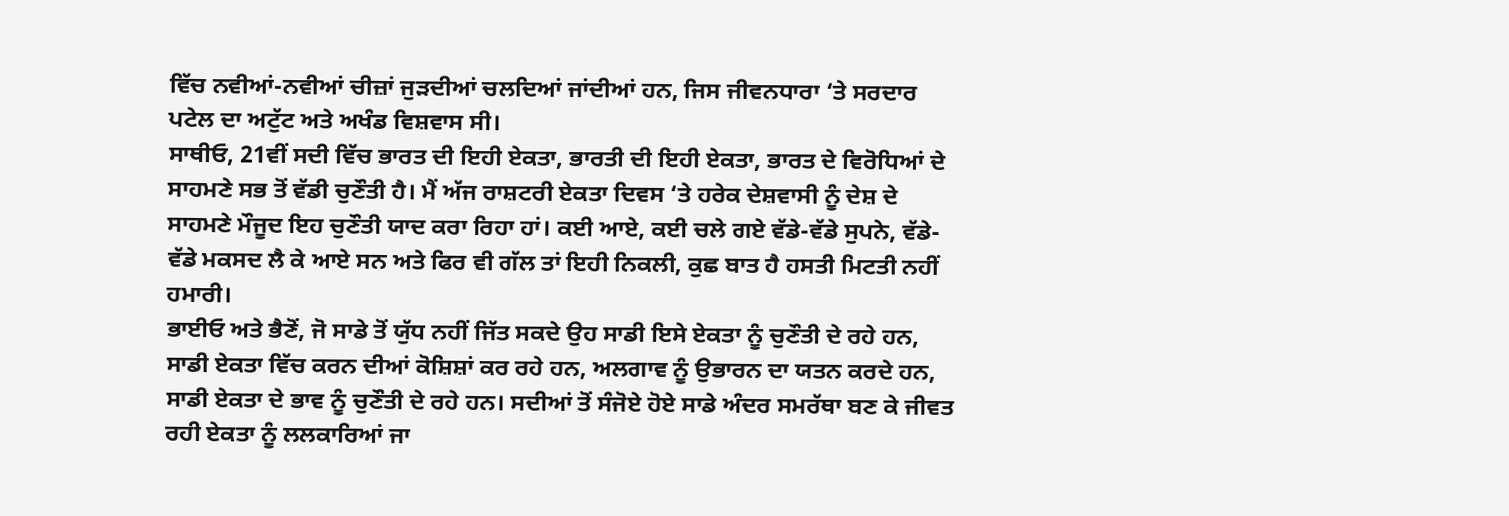ਵਿੱਚ ਨਵੀਆਂ-ਨਵੀਆਂ ਚੀਜ਼ਾਂ ਜੁੜਦੀਆਂ ਚਲਦਿਆਂ ਜਾਂਦੀਆਂ ਹਨ, ਜਿਸ ਜੀਵਨਧਾਰਾ ‘ਤੇ ਸਰਦਾਰ ਪਟੇਲ ਦਾ ਅਟੁੱਟ ਅਤੇ ਅਖੰਡ ਵਿਸ਼ਵਾਸ ਸੀ।
ਸਾਥੀਓ, 21ਵੀਂ ਸਦੀ ਵਿੱਚ ਭਾਰਤ ਦੀ ਇਹੀ ਏਕਤਾ, ਭਾਰਤੀ ਦੀ ਇਹੀ ਏਕਤਾ, ਭਾਰਤ ਦੇ ਵਿਰੋਧਿਆਂ ਦੇ ਸਾਹਮਣੇ ਸਭ ਤੋਂ ਵੱਡੀ ਚੁਣੌਤੀ ਹੈ। ਮੈਂ ਅੱਜ ਰਾਸ਼ਟਰੀ ਏਕਤਾ ਦਿਵਸ ‘ਤੇ ਹਰੇਕ ਦੇਸ਼ਵਾਸੀ ਨੂੰ ਦੇਸ਼ ਦੇ ਸਾਹਮਣੇ ਮੌਜੂਦ ਇਹ ਚੁਣੌਤੀ ਯਾਦ ਕਰਾ ਰਿਹਾ ਹਾਂ। ਕਈ ਆਏ, ਕਈ ਚਲੇ ਗਏ ਵੱਡੇ-ਵੱਡੇ ਸੁਪਨੇ, ਵੱਡੇ-ਵੱਡੇ ਮਕਸਦ ਲੈ ਕੇ ਆਏ ਸਨ ਅਤੇ ਫਿਰ ਵੀ ਗੱਲ ਤਾਂ ਇਹੀ ਨਿਕਲੀ, ਕੁਛ ਬਾਤ ਹੈ ਹਸਤੀ ਮਿਟਤੀ ਨਹੀਂ ਹਮਾਰੀ।
ਭਾਈਓ ਅਤੇ ਭੈਣੋਂ, ਜੋ ਸਾਡੇ ਤੋਂ ਯੁੱਧ ਨਹੀਂ ਜਿੱਤ ਸਕਦੇ ਉਹ ਸਾਡੀ ਇਸੇ ਏਕਤਾ ਨੂੰ ਚੁਣੌਤੀ ਦੇ ਰਹੇ ਹਨ, ਸਾਡੀ ਏਕਤਾ ਵਿੱਚ ਕਰਨ ਦੀਆਂ ਕੋਸ਼ਿਸ਼ਾਂ ਕਰ ਰਹੇ ਹਨ, ਅਲਗਾਵ ਨੂੰ ਉਭਾਰਨ ਦਾ ਯਤਨ ਕਰਦੇ ਹਨ, ਸਾਡੀ ਏਕਤਾ ਦੇ ਭਾਵ ਨੂੰ ਚੁਣੌਤੀ ਦੇ ਰਹੇ ਹਨ। ਸਦੀਆਂ ਤੋਂ ਸੰਜੋਏ ਹੋਏ ਸਾਡੇ ਅੰਦਰ ਸਮਰੱਥਾ ਬਣ ਕੇ ਜੀਵਤ ਰਹੀ ਏਕਤਾ ਨੂੰ ਲਲਕਾਰਿਆਂ ਜਾ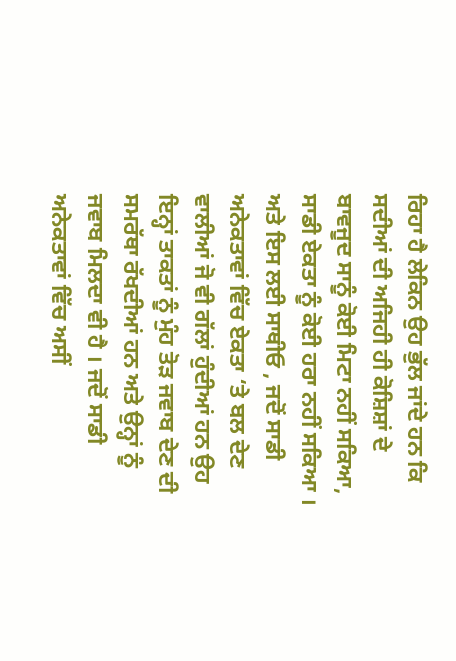ਰਿਹਾ ਹੈ ਲੇਕਿਨ ਉਹ ਭੁੱਲ ਜਾਂਦੇ ਹਨ ਕਿ ਸਦੀਆਂ ਦੀ ਅਜਿਹੀ ਹੀ ਕੋਸ਼ਿਸ਼ਾਂ ਦੇ ਬਾਵਜੂਦ ਸਾਨੂੰ ਕੋਈ ਮਿਟਾ ਨਹੀਂ ਸਕਿਆ, ਸਾਡੀ ਏਕਤਾ ਨੂੰ ਕੋਈ ਹਰਾ ਨਹੀਂ ਸਕਿਆ ।
ਅਤੇ ਇਸ ਲਈ ਸਾਥੀਓ , ਜਦੋਂ ਸਾਡੀ ਅਨੇਕਤਾਵਾਂ ਵਿੱਚ ਏਕਤਾ ‘ਤੇ ਬਲ ਦੇਣ ਵਾਲੀਆਂ ਜੋ ਵੀ ਗੱਲਾਂ ਹੁੰਦੀਆਂ ਹਨ ਉਹ ਇਨ੍ਹਾਂ ਤਾਕਤਾਂ ਨੂੰ ਮੁੰਹ ਤੋੜ ਜਵਾਬ ਦੇਣ ਦੀ ਸਮਰੱਥਾ ਰੱਖਦੀਆਂ ਹਨ ਅਤੇ ਉਨ੍ਹਾਂ ਨੂੰ ਜਵਾਬ ਮਿਲਦਾ ਵੀ ਹੈ । ਜਦੋਂ ਸਾਡੀ ਅਨੇਕਤਾਵਾਂ ਵਿੱਚ ਅਸੀਂ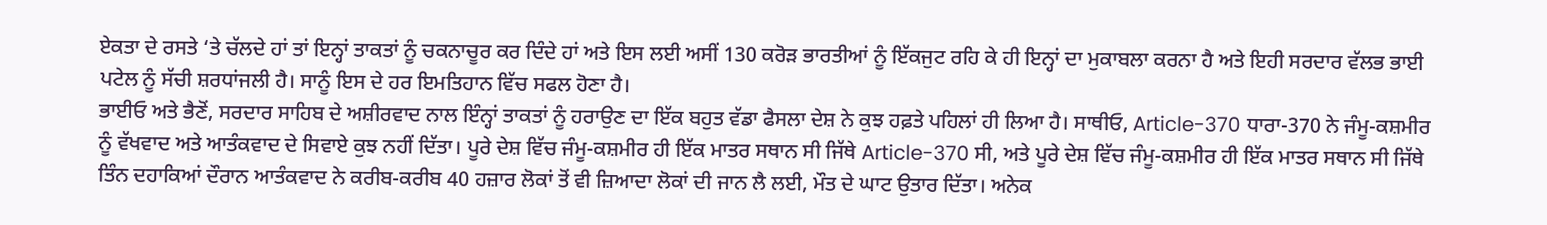ਏਕਤਾ ਦੇ ਰਸਤੇ ‘ਤੇ ਚੱਲਦੇ ਹਾਂ ਤਾਂ ਇਨ੍ਹਾਂ ਤਾਕਤਾਂ ਨੂੰ ਚਕਨਾਚੂਰ ਕਰ ਦਿੰਦੇ ਹਾਂ ਅਤੇ ਇਸ ਲਈ ਅਸੀਂ 130 ਕਰੋੜ ਭਾਰਤੀਆਂ ਨੂੰ ਇੱਕਜੁਟ ਰਹਿ ਕੇ ਹੀ ਇਨ੍ਹਾਂ ਦਾ ਮੁਕਾਬਲਾ ਕਰਨਾ ਹੈ ਅਤੇ ਇਹੀ ਸਰਦਾਰ ਵੱਲਭ ਭਾਈ ਪਟੇਲ ਨੂੰ ਸੱਚੀ ਸ਼ਰਧਾਂਜਲੀ ਹੈ। ਸਾਨੂੰ ਇਸ ਦੇ ਹਰ ਇਮਤਿਹਾਨ ਵਿੱਚ ਸਫਲ ਹੋਣਾ ਹੈ।
ਭਾਈਓ ਅਤੇ ਭੈਣੋਂ, ਸਰਦਾਰ ਸਾਹਿਬ ਦੇ ਅਸ਼ੀਰਵਾਦ ਨਾਲ ਇੰਨ੍ਹਾਂ ਤਾਕਤਾਂ ਨੂੰ ਹਰਾਉਣ ਦਾ ਇੱਕ ਬਹੁਤ ਵੱਡਾ ਫੈਸਲਾ ਦੇਸ਼ ਨੇ ਕੁਝ ਹਫ਼ਤੇ ਪਹਿਲਾਂ ਹੀ ਲਿਆ ਹੈ। ਸਾਥੀਓ, Article-370 ਧਾਰਾ-370 ਨੇ ਜੰਮੂ-ਕਸ਼ਮੀਰ ਨੂੰ ਵੱਖਵਾਦ ਅਤੇ ਆਤੰਕਵਾਦ ਦੇ ਸਿਵਾਏ ਕੁਝ ਨਹੀਂ ਦਿੱਤਾ। ਪੂਰੇ ਦੇਸ਼ ਵਿੱਚ ਜੰਮੂ-ਕਸ਼ਮੀਰ ਹੀ ਇੱਕ ਮਾਤਰ ਸਥਾਨ ਸੀ ਜਿੱਥੇ Article-370 ਸੀ, ਅਤੇ ਪੂਰੇ ਦੇਸ਼ ਵਿੱਚ ਜੰਮੂ-ਕਸ਼ਮੀਰ ਹੀ ਇੱਕ ਮਾਤਰ ਸਥਾਨ ਸੀ ਜਿੱਥੇ ਤਿੰਨ ਦਹਾਕਿਆਂ ਦੌਰਾਨ ਆਤੰਕਵਾਦ ਨੇ ਕਰੀਬ-ਕਰੀਬ 40 ਹਜ਼ਾਰ ਲੋਕਾਂ ਤੋਂ ਵੀ ਜ਼ਿਆਦਾ ਲੋਕਾਂ ਦੀ ਜਾਨ ਲੈ ਲਈ, ਮੌਤ ਦੇ ਘਾਟ ਉਤਾਰ ਦਿੱਤਾ। ਅਨੇਕ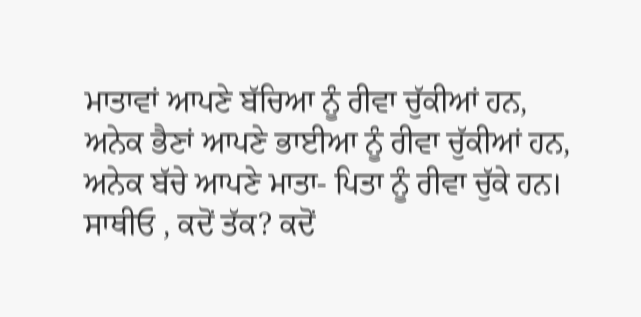ਮਾਤਾਵਾਂ ਆਪਣੇ ਬੱਚਿਆ ਨੂੰ ਰੀਵਾ ਚੁੱਕੀਆਂ ਹਨ, ਅਨੇਕ ਭੈਣਾਂ ਆਪਣੇ ਭਾਈਆ ਨੂੰ ਰੀਵਾ ਚੁੱਕੀਆਂ ਹਨ, ਅਨੇਕ ਬੱਚੇ ਆਪਣੇ ਮਾਤਾ- ਪਿਤਾ ਨੂੰ ਰੀਵਾ ਚੁੱਕੇ ਹਨ।
ਸਾਥੀਓ , ਕਦੋਂ ਤੱਕ? ਕਦੋਂ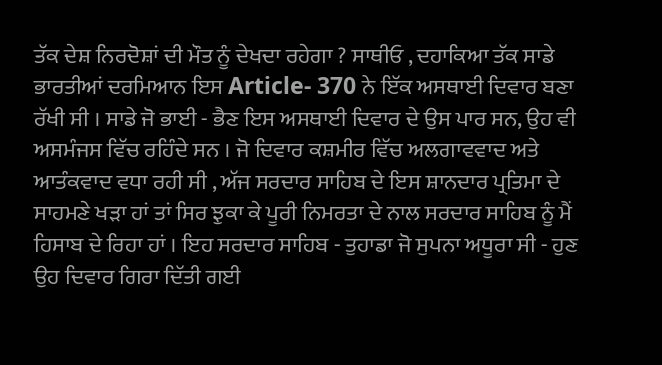ਤੱਕ ਦੇਸ਼ ਨਿਰਦੋਸ਼ਾਂ ਦੀ ਮੌਤ ਨੂੰ ਦੇਖਦਾ ਰਹੇਗਾ ? ਸਾਥੀਓ , ਦਹਾਕਿਆ ਤੱਕ ਸਾਡੇ ਭਾਰਤੀਆਂ ਦਰਮਿਆਨ ਇਸ Article- 370 ਨੇ ਇੱਕ ਅਸਥਾਈ ਦਿਵਾਰ ਬਣਾ ਰੱਖੀ ਸੀ । ਸਾਡੇ ਜੋ ਭਾਈ - ਭੈਣ ਇਸ ਅਸਥਾਈ ਦਿਵਾਰ ਦੇ ਉਸ ਪਾਰ ਸਨ, ਉਹ ਵੀ ਅਸਮੰਜਸ ਵਿੱਚ ਰਹਿੰਦੇ ਸਨ । ਜੋ ਦਿਵਾਰ ਕਸ਼ਮੀਰ ਵਿੱਚ ਅਲਗਾਵਵਾਦ ਅਤੇ ਆਤੰਕਵਾਦ ਵਧਾ ਰਹੀ ਸੀ , ਅੱਜ ਸਰਦਾਰ ਸਾਹਿਬ ਦੇ ਇਸ ਸ਼ਾਨਦਾਰ ਪ੍ਰਤਿਮਾ ਦੇ ਸਾਹਮਣੇ ਖੜਾ ਹਾਂ ਤਾਂ ਸਿਰ ਝੁਕਾ ਕੇ ਪੂਰੀ ਨਿਮਰਤਾ ਦੇ ਨਾਲ ਸਰਦਾਰ ਸਾਹਿਬ ਨੂੰ ਮੈਂ ਹਿਸਾਬ ਦੇ ਰਿਹਾ ਹਾਂ । ਇਹ ਸਰਦਾਰ ਸਾਹਿਬ - ਤੁਹਾਡਾ ਜੋ ਸੁਪਨਾ ਅਧੂਰਾ ਸੀ - ਹੁਣ ਉਹ ਦਿਵਾਰ ਗਿਰਾ ਦਿੱਤੀ ਗਈ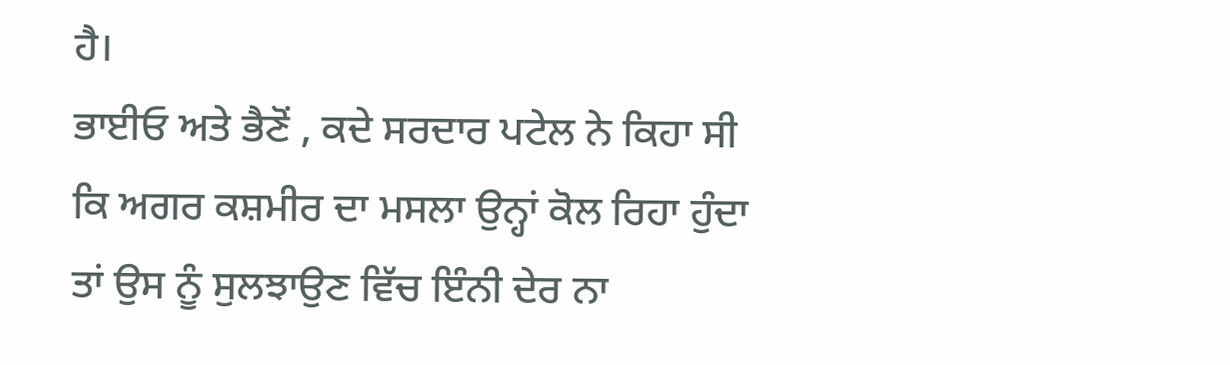ਹੈ।
ਭਾਈਓ ਅਤੇ ਭੈਣੋਂ , ਕਦੇ ਸਰਦਾਰ ਪਟੇਲ ਨੇ ਕਿਹਾ ਸੀ ਕਿ ਅਗਰ ਕਸ਼ਮੀਰ ਦਾ ਮਸਲਾ ਉਨ੍ਹਾਂ ਕੋਲ ਰਿਹਾ ਹੁੰਦਾ ਤਾਂ ਉਸ ਨੂੰ ਸੁਲਝਾਉਣ ਵਿੱਚ ਇੰਨੀ ਦੇਰ ਨਾ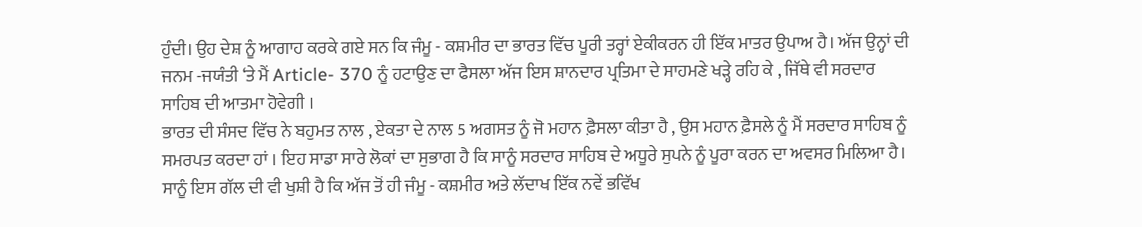ਹੁੰਦੀ। ਉਹ ਦੇਸ਼ ਨੂੰ ਆਗਾਹ ਕਰਕੇ ਗਏ ਸਨ ਕਿ ਜੰਮੂ - ਕਸ਼ਮੀਰ ਦਾ ਭਾਰਤ ਵਿੱਚ ਪੂਰੀ ਤਰ੍ਹਾਂ ਏਕੀਕਰਨ ਹੀ ਇੱਕ ਮਾਤਰ ਉਪਾਅ ਹੈ। ਅੱਜ ਉਨ੍ਹਾਂ ਦੀ ਜਨਮ -ਜਯੰਤੀ ‘ਤੇ ਮੈਂ Article- 370 ਨੂੰ ਹਟਾਉਣ ਦਾ ਫੈਸਲਾ ਅੱਜ ਇਸ ਸ਼ਾਨਦਾਰ ਪ੍ਰਤਿਮਾ ਦੇ ਸਾਹਮਣੇ ਖੜ੍ਹੇ ਰਹਿ ਕੇ , ਜਿੱਥੇ ਵੀ ਸਰਦਾਰ ਸਾਹਿਬ ਦੀ ਆਤਮਾ ਹੋਵੇਗੀ ।
ਭਾਰਤ ਦੀ ਸੰਸਦ ਵਿੱਚ ਨੇ ਬਹੁਮਤ ਨਾਲ , ਏਕਤਾ ਦੇ ਨਾਲ 5 ਅਗਸਤ ਨੂੰ ਜੋ ਮਹਾਨ ਫ਼ੈਸਲਾ ਕੀਤਾ ਹੈ , ਉਸ ਮਹਾਨ ਫ਼ੈਸਲੇ ਨੂੰ ਮੈਂ ਸਰਦਾਰ ਸਾਹਿਬ ਨੂੰ ਸਮਰਪਤ ਕਰਦਾ ਹਾਂ । ਇਹ ਸਾਡਾ ਸਾਰੇ ਲੋਕਾਂ ਦਾ ਸੁਭਾਗ ਹੈ ਕਿ ਸਾਨੂੰ ਸਰਦਾਰ ਸਾਹਿਬ ਦੇ ਅਧੂਰੇ ਸੁਪਨੇ ਨੂੰ ਪੂਰਾ ਕਰਨ ਦਾ ਅਵਸਰ ਮਿਲਿਆ ਹੈ। ਸਾਨੂੰ ਇਸ ਗੱਲ ਦੀ ਵੀ ਖੁਸ਼ੀ ਹੈ ਕਿ ਅੱਜ ਤੋਂ ਹੀ ਜੰਮੂ - ਕਸ਼ਮੀਰ ਅਤੇ ਲੱਦਾਖ ਇੱਕ ਨਵੇਂ ਭਵਿੱਖ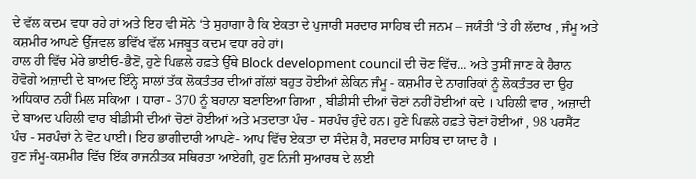ਦੇ ਵੱਲ ਕਦਮ ਵਧਾ ਰਹੇ ਹਾਂ ਅਤੇ ਇਹ ਵੀ ਸੋਨੇ ‘ਤੇ ਸੁਹਾਗਾ ਹੈ ਕਿ ਏਕਤਾ ਦੇ ਪੁਜਾਰੀ ਸਰਦਾਰ ਸਾਹਿਬ ਦੀ ਜਨਮ – ਜਯੰਤੀ ‘ਤੇ ਹੀ ਲੱਦਾਖ , ਜੰਮੂ ਅਤੇ ਕਸ਼ਮੀਰ ਆਪਣੇ ਉੱਜਵਲ ਭਵਿੱਖ ਵੱਲ ਮਜਬੂਤ ਕਦਮ ਵਧਾ ਰਹੇ ਹਾਂ।
ਹਾਲ ਹੀ ਵਿੱਚ ਮੇਰੇ ਭਾਈਓ-ਭੈਣੋਂ, ਹੁਣੇ ਪਿਛਲੇ ਹਫ਼ਤੇ ਉੱਥੇ Block development council ਦੀ ਚੋਣ ਵਿੱਚ... ਅਤੇ ਤੁਸੀਂ ਜਾਣ ਕੇ ਹੈਰਾਨ ਹੋਵੋਗੇ ਅਜ਼ਾਦੀ ਦੇ ਬਾਅਦ ਇੰਨ੍ਹੇ ਸਾਲਾਂ ਤੱਕ ਲੋਕਤੰਤਰ ਦੀਆਂ ਗੱਲਾਂ ਬਹੁਤ ਹੋਈਆਂ ਲੇਕਿਨ ਜੰਮੂ - ਕਸ਼ਮੀਰ ਦੇ ਨਾਗਰਿਕਾਂ ਨੂੰ ਲੋਕਤੰਤਰ ਦਾ ਉਹ ਅਧਿਕਾਰ ਨਹੀਂ ਮਿਲ ਸਕਿਆ । ਧਾਰਾ - 370 ਨੂੰ ਬਹਾਨਾ ਬਣਾਇਆ ਗਿਆ , ਬੀਡੀਸੀ ਦੀਆਂ ਚੋਣਾਂ ਨਹੀਂ ਹੋਈਆਂ ਕਦੇ । ਪਹਿਲੀ ਵਾਰ , ਅਜ਼ਾਦੀ ਦੇ ਬਾਅਦ ਪਹਿਲੀ ਵਾਰ ਬੀਡੀਸੀ ਦੀਆਂ ਚੋਣਾਂ ਹੋਈਆਂ ਅਤੇ ਮਤਦਾਤਾ ਪੰਚ - ਸਰਪੰਚ ਹੁੰਦੇ ਹਨ। ਹੁਣੇ ਪਿਛਲੇ ਹਫ਼ਤੇ ਚੋਣਾਂ ਹੋਈਆਂ , 98 ਪਰਸੈਂਟ ਪੰਚ - ਸਰਪੰਚਾਂ ਨੇ ਵੋਟ ਪਾਈ। ਇਹ ਭਾਗੀਦਾਰੀ ਆਪਣੇ- ਆਪ ਵਿੱਚ ਏਕਤਾ ਦਾ ਸੰਦੇਸ਼ ਹੈ, ਸਰਦਾਰ ਸਾਹਿਬ ਦਾ ਯਾਦ ਹੈ ।
ਹੁਣ ਜੰਮੂ-ਕਸ਼ਮੀਰ ਵਿੱਚ ਇੱਕ ਰਾਜਨੀਤਕ ਸਥਿਰਤਾ ਆਏਗੀ, ਹੁਣ ਨਿਜੀ ਸੁਆਰਥ ਦੇ ਲਈ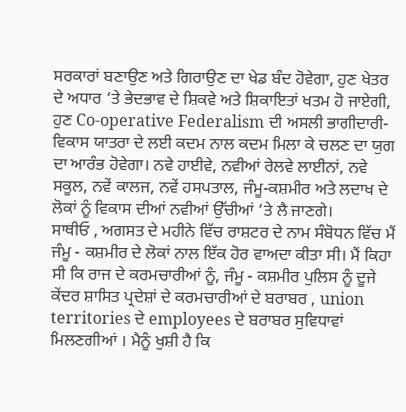ਸਰਕਾਰਾਂ ਬਣਾਉਣ ਅਤੇ ਗਿਰਾਉਣ ਦਾ ਖੇਡ ਬੰਦ ਹੋਵੇਗਾ, ਹੁਣ ਖੇਤਰ ਦੇ ਅਧਾਰ ‘ਤੇ ਭੇਦਭਾਵ ਦੇ ਸ਼ਿਕਵੇ ਅਤੇ ਸ਼ਿਕਾਇਤਾਂ ਖਤਮ ਹੋ ਜਾਏਗੀ, ਹੁਣ Co-operative Federalism ਦੀ ਅਸਲੀ ਭਾਗੀਦਾਰੀ- ਵਿਕਾਸ ਯਾਤਰਾ ਦੇ ਲਈ ਕਦਮ ਨਾਲ ਕਦਮ ਮਿਲਾ ਕੇ ਚਲਣ ਦਾ ਯੁਗ ਦਾ ਆਰੰਭ ਹੋਵੇਗਾ। ਨਵੇ ਹਾਈਵੇ, ਨਵੀਆਂ ਰੇਲਵੇ ਲਾਈਨਾਂ, ਨਵੇ ਸਕੂਲ, ਨਵੇਂ ਕਾਲਜ, ਨਵੇਂ ਹਸਪਤਾਲ, ਜੰਮੂ-ਕਸ਼ਮੀਰ ਅਤੇ ਲਦਾਖ ਦੇ ਲੋਕਾਂ ਨੂੰ ਵਿਕਾਸ ਦੀਆਂ ਨਵੀਆਂ ਉੱਚੀਆਂ ‘ਤੇ ਲੈ ਜਾਣਗੇ।
ਸਾਥੀਓ , ਅਗਸਤ ਦੇ ਮਹੀਨੇ ਵਿੱਚ ਰਾਸ਼ਟਰ ਦੇ ਨਾਮ ਸੰਬੋਧਨ ਵਿੱਚ ਮੈਂ ਜੰਮੂ - ਕਸ਼ਮੀਰ ਦੇ ਲੋਕਾਂ ਨਾਲ ਇੱਕ ਹੋਰ ਵਾਅਦਾ ਕੀਤਾ ਸੀ। ਮੈਂ ਕਿਹਾ ਸੀ ਕਿ ਰਾਜ ਦੇ ਕਰਮਚਾਰੀਆਂ ਨੂੰ, ਜੰਮੂ - ਕਸ਼ਮੀਰ ਪੁਲਿਸ ਨੂੰ ਦੂਜੇ ਕੇਂਦਰ ਸ਼ਾਸਿਤ ਪ੍ਰਦੇਸ਼ਾਂ ਦੇ ਕਰਮਚਾਰੀਆਂ ਦੇ ਬਰਾਬਰ , union territories ਦੇ employees ਦੇ ਬਰਾਬਰ ਸੁਵਿਧਾਵਾਂ ਮਿਲਣਗੀਆਂ । ਮੈਨੂੰ ਖੁਸ਼ੀ ਹੈ ਕਿ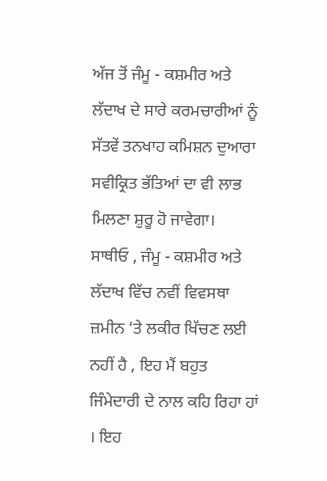ਅੱਜ ਤੋਂ ਜੰਮੂ - ਕਸ਼ਮੀਰ ਅਤੇ ਲੱਦਾਖ ਦੇ ਸਾਰੇ ਕਰਮਚਾਰੀਆਂ ਨੂੰ ਸੱਤਵੇਂ ਤਨਖਾਹ ਕਮਿਸ਼ਨ ਦੁਆਰਾ ਸਵੀਕ੍ਰਿਤ ਭੱਤਿਆਂ ਦਾ ਵੀ ਲਾਭ ਮਿਲਣਾ ਸ਼ੁਰੂ ਹੋ ਜਾਵੇਗਾ।
ਸਾਥੀਓ , ਜੰਮੂ - ਕਸ਼ਮੀਰ ਅਤੇ ਲੱਦਾਖ ਵਿੱਚ ਨਵੀਂ ਵਿਵਸਥਾ ਜ਼ਮੀਨ ‘ਤੇ ਲਕੀਰ ਖਿੱਚਣ ਲਈ ਨਹੀਂ ਹੈ , ਇਹ ਮੈਂ ਬਹੁਤ ਜਿੰਮੇਦਾਰੀ ਦੇ ਨਾਲ ਕਹਿ ਰਿਹਾ ਹਾਂ । ਇਹ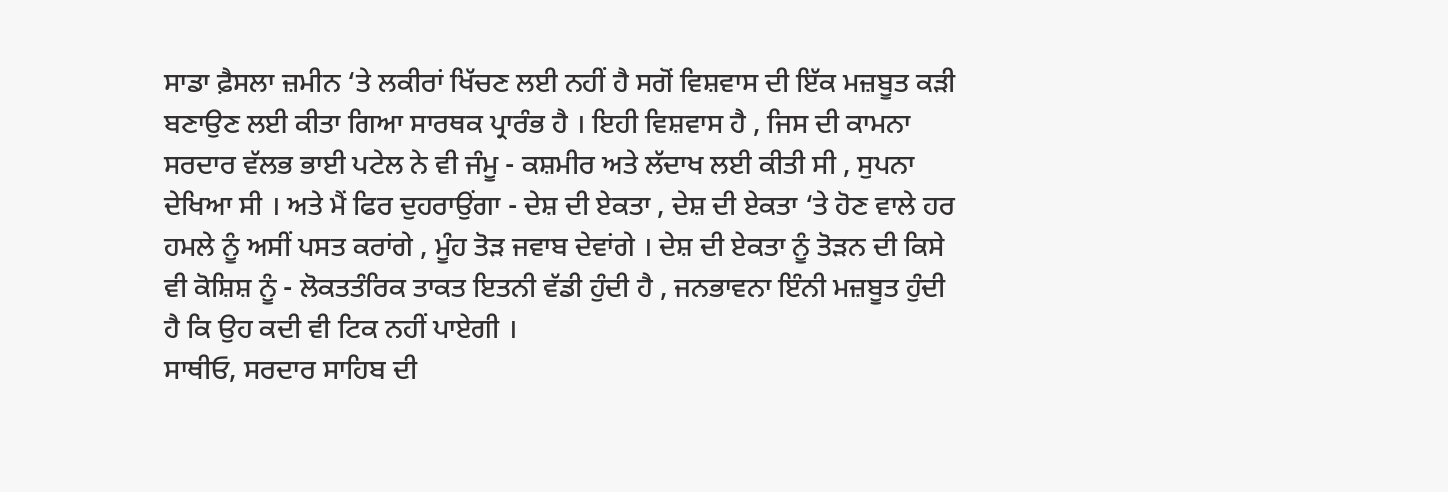ਸਾਡਾ ਫ਼ੈਸਲਾ ਜ਼ਮੀਨ ‘ਤੇ ਲਕੀਰਾਂ ਖਿੱਚਣ ਲਈ ਨਹੀਂ ਹੈ ਸਗੋਂ ਵਿਸ਼ਵਾਸ ਦੀ ਇੱਕ ਮਜ਼ਬੂਤ ਕੜੀ ਬਣਾਉਣ ਲਈ ਕੀਤਾ ਗਿਆ ਸਾਰਥਕ ਪ੍ਰਾਰੰਭ ਹੈ । ਇਹੀ ਵਿਸ਼ਵਾਸ ਹੈ , ਜਿਸ ਦੀ ਕਾਮਨਾ ਸਰਦਾਰ ਵੱਲਭ ਭਾਈ ਪਟੇਲ ਨੇ ਵੀ ਜੰਮੂ - ਕਸ਼ਮੀਰ ਅਤੇ ਲੱਦਾਖ ਲਈ ਕੀਤੀ ਸੀ , ਸੁਪਨਾ ਦੇਖਿਆ ਸੀ । ਅਤੇ ਮੈਂ ਫਿਰ ਦੁਹਰਾਉਂਗਾ - ਦੇਸ਼ ਦੀ ਏਕਤਾ , ਦੇਸ਼ ਦੀ ਏਕਤਾ ‘ਤੇ ਹੋਣ ਵਾਲੇ ਹਰ ਹਮਲੇ ਨੂੰ ਅਸੀਂ ਪਸਤ ਕਰਾਂਗੇ , ਮੂੰਹ ਤੋੜ ਜਵਾਬ ਦੇਵਾਂਗੇ । ਦੇਸ਼ ਦੀ ਏਕਤਾ ਨੂੰ ਤੋੜਨ ਦੀ ਕਿਸੇ ਵੀ ਕੋਸ਼ਿਸ਼ ਨੂੰ - ਲੋਕਤਤੰਰਿਕ ਤਾਕਤ ਇਤਨੀ ਵੱਡੀ ਹੁੰਦੀ ਹੈ , ਜਨਭਾਵਨਾ ਇੰਨੀ ਮਜ਼ਬੂਤ ਹੁੰਦੀ ਹੈ ਕਿ ਉਹ ਕਦੀ ਵੀ ਟਿਕ ਨਹੀਂ ਪਾਏਗੀ ।
ਸਾਥੀਓ, ਸਰਦਾਰ ਸਾਹਿਬ ਦੀ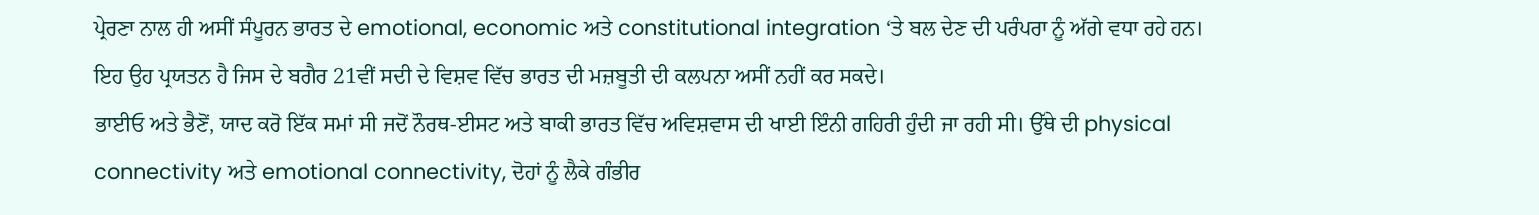ਪ੍ਰੇਰਣਾ ਨਾਲ ਹੀ ਅਸੀਂ ਸੰਪੂਰਨ ਭਾਰਤ ਦੇ emotional, economic ਅਤੇ constitutional integration ‘ਤੇ ਬਲ ਦੇਣ ਦੀ ਪਰੰਪਰਾ ਨੂੰ ਅੱਗੇ ਵਧਾ ਰਹੇ ਹਨ। ਇਹ ਉਹ ਪ੍ਰਯਤਨ ਹੈ ਜਿਸ ਦੇ ਬਗੈਰ 21ਵੀਂ ਸਦੀ ਦੇ ਵਿਸ਼ਵ ਵਿੱਚ ਭਾਰਤ ਦੀ ਮਜ਼ਬੂਤੀ ਦੀ ਕਲਪਨਾ ਅਸੀਂ ਨਹੀਂ ਕਰ ਸਕਦੇ।
ਭਾਈਓ ਅਤੇ ਭੈਣੋਂ, ਯਾਦ ਕਰੋ ਇੱਕ ਸਮਾਂ ਸੀ ਜਦੋਂ ਨੌਰਥ-ਈਸਟ ਅਤੇ ਬਾਕੀ ਭਾਰਤ ਵਿੱਚ ਅਵਿਸ਼ਵਾਸ ਦੀ ਖਾਈ ਇੰਨੀ ਗਹਿਰੀ ਹੁੰਦੀ ਜਾ ਰਹੀ ਸੀ। ਉੱਥੇ ਦੀ physical connectivity ਅਤੇ emotional connectivity, ਦੋਹਾਂ ਨੂੰ ਲੈਕੇ ਗੰਭੀਰ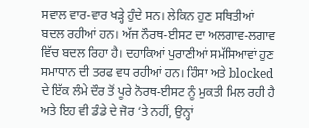ਸਵਾਲ ਵਾਰ-ਵਾਰ ਖੜ੍ਹੇ ਹੁੰਦੇ ਸਨ। ਲੇਕਿਨ ਹੁਣ ਸਥਿਤੀਆਂ ਬਦਲ ਰਹੀਆਂ ਹਨ। ਅੱਜ ਨੌਰਥ-ਈਸਟ ਦਾ ਅਲਗਾਵ-ਲਗਾਵ ਵਿੱਚ ਬਦਲ ਰਿਹਾ ਹੈ। ਦਹਾਕਿਆਂ ਪੁਰਾਣੀਆਂ ਸਮੱਸਿਆਵਾਂ ਹੁਣ ਸਮਾਧਾਨ ਦੀ ਤਰਫ ਵਧ ਰਹੀਆਂ ਹਨ। ਹਿੰਸਾ ਅਤੇ blocked ਦੇ ਇੱਕ ਲੰਮੇ ਦੌਰ ਤੋਂ ਪੂਰੇ ਨੋਰਥ-ਈਸਟ ਨੂੰ ਮੁਕਤੀ ਮਿਲ ਰਹੀ ਹੈ ਅਤੇ ਇਹ ਵੀ ਡੰਡੇ ਦੇ ਜੋਰ ‘ਤੇ ਨਹੀਂ, ਉਨ੍ਹਾਂ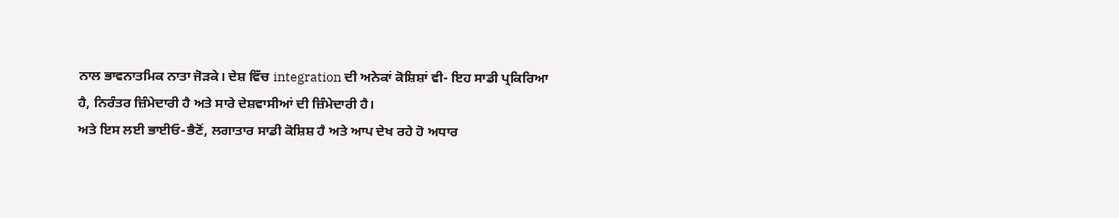ਨਾਲ ਭਾਵਨਾਤਮਿਕ ਨਾਤਾ ਜੋੜਕੇ। ਦੇਸ਼ ਵਿੱਚ integration ਦੀ ਅਨੇਕਾਂ ਕੋਸ਼ਿਸ਼ਾਂ ਵੀ- ਇਹ ਸਾਡੀ ਪ੍ਰਕਿਰਿਆ ਹੈ, ਨਿਰੰਤਰ ਜ਼ਿੰਮੇਦਾਰੀ ਹੈ ਅਤੇ ਸਾਰੇ ਦੇਸ਼ਵਾਸੀਆਂ ਦੀ ਜ਼ਿੰਮੇਦਾਰੀ ਹੈ।
ਅਤੇ ਇਸ ਲਈ ਭਾਈਓ-ਭੈਣੋਂ, ਲਗਾਤਾਰ ਸਾਡੀ ਕੋਸ਼ਿਸ਼ ਹੈ ਅਤੇ ਆਪ ਦੇਖ ਰਹੇ ਹੋ ਅਧਾਰ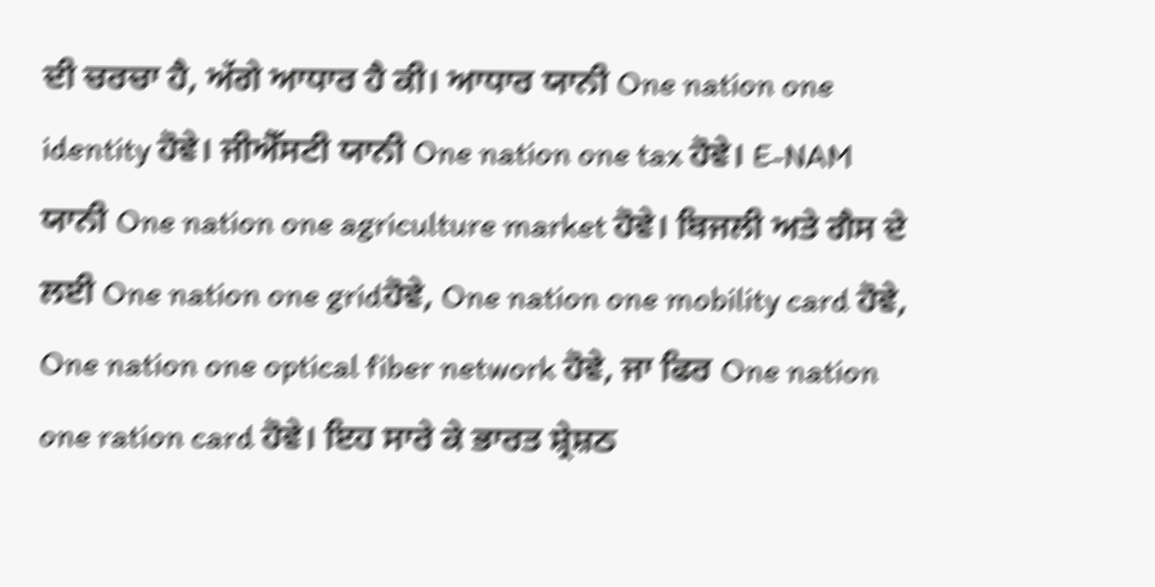ਦੀ ਚਰਚਾ ਹੈ, ਅੱਗੇ ਆਧਾਰ ਹੈ ਕੀ। ਆਧਾਰ ਯਾਨੀ One nation one identity ਹੋਵੇ। ਜੀਐੱਸਟੀ ਯਾਨੀ One nation one tax ਹੋਵੇ। E-NAM ਯਾਨੀ One nation one agriculture market ਹੋਵੇ। ਬਿਜਲੀ ਅਤੇ ਗੈਸ ਦੇ ਲਈ One nation one gridਹੋਵੇ, One nation one mobility card ਹੋਵੇ, One nation one optical fiber network ਹੋਵੇ, ਜਾ ਫਿਰ One nation one ration card ਹੋਵੇ। ਇਹ ਸਾਰੇ ਕੇ ਭਾਰਤ ਸ਼੍ਰੇਸ਼ਠ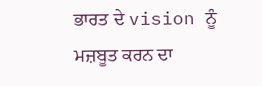ਭਾਰਤ ਦੇ vision ਨੂੰ ਮਜ਼ਬੂਤ ਕਰਨ ਦਾ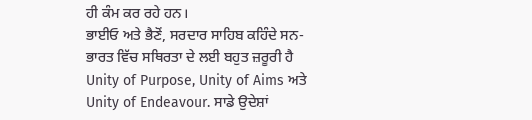ਹੀ ਕੰਮ ਕਰ ਰਹੇ ਹਨ।
ਭਾਈਓ ਅਤੇ ਭੈਣੋਂ, ਸਰਦਾਰ ਸਾਹਿਬ ਕਹਿੰਦੇ ਸਨ- ਭਾਰਤ ਵਿੱਚ ਸਥਿਰਤਾ ਦੇ ਲਈ ਬਹੁਤ ਜ਼ਰੂਰੀ ਹੈ Unity of Purpose, Unity of Aims ਅਤੇ Unity of Endeavour. ਸਾਡੇ ਉਦੇਸ਼ਾਂ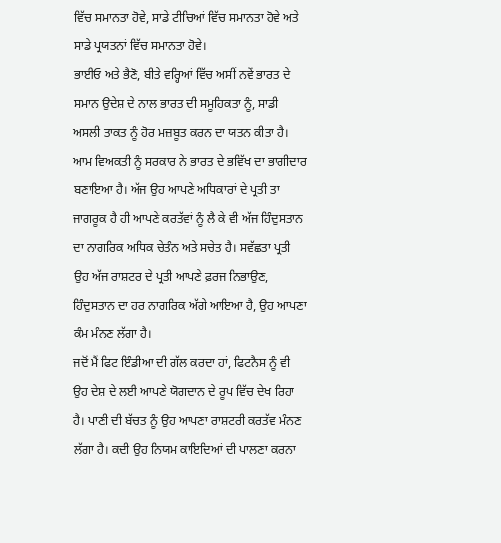ਵਿੱਚ ਸਮਾਨਤਾ ਹੋਵੇ, ਸਾਡੇ ਟੀਚਿਆਂ ਵਿੱਚ ਸਮਾਨਤਾ ਹੋਵੇ ਅਤੇ ਸਾਡੇ ਪ੍ਰਯਤਨਾਂ ਵਿੱਚ ਸਮਾਨਤਾ ਹੋਵੇ।
ਭਾਈਓ ਅਤੇ ਭੈਣੋ, ਬੀਤੇ ਵਰ੍ਹਿਆਂ ਵਿੱਚ ਅਸੀਂ ਨਵੇਂ ਭਾਰਤ ਦੇ ਸਮਾਨ ਉਦੇਸ਼ ਦੇ ਨਾਲ ਭਾਰਤ ਦੀ ਸਮੂਹਿਕਤਾ ਨੂੰ, ਸਾਡੀ ਅਸਲੀ ਤਾਕਤ ਨੂੰ ਹੋਰ ਮਜ਼ਬੂਤ ਕਰਨ ਦਾ ਯਤਨ ਕੀਤਾ ਹੈ। ਆਮ ਵਿਅਕਤੀ ਨੂੰ ਸਰਕਾਰ ਨੇ ਭਾਰਤ ਦੇ ਭਵਿੱਖ ਦਾ ਭਾਗੀਦਾਰ ਬਣਾਇਆ ਹੈ। ਅੱਜ ਉਹ ਆਪਣੇ ਅਧਿਕਾਰਾਂ ਦੇ ਪ੍ਰਤੀ ਤਾ ਜਾਗਰੂਕ ਹੈ ਹੀ ਆਪਣੇ ਕਰਤੱਵਾਂ ਨੂੰ ਲੈ ਕੇ ਵੀ ਅੱਜ ਹਿੰਦੁਸਤਾਨ ਦਾ ਨਾਗਰਿਕ ਅਧਿਕ ਚੇਤੰਨ ਅਤੇ ਸਚੇਤ ਹੈ। ਸਵੱਛਤਾ ਪ੍ਰਤੀ ਉਹ ਅੱਜ ਰਾਸ਼ਟਰ ਦੇ ਪ੍ਰਤੀ ਆਪਣੇ ਫ਼ਰਜ ਨਿਭਾਉਣ, ਹਿੰਦੁਸਤਾਨ ਦਾ ਹਰ ਨਾਗਰਿਕ ਅੱਗੇ ਆਇਆ ਹੈ, ਉਹ ਆਪਣਾ ਕੰਮ ਮੰਨਣ ਲੱਗਾ ਹੈ।
ਜਦੋਂ ਮੈਂ ਫਿਟ ਇੰਡੀਆ ਦੀ ਗੱਲ ਕਰਦਾ ਹਾਂ, ਫਿਟਨੈਸ ਨੂੰ ਵੀ ਉਹ ਦੇਸ਼ ਦੇ ਲਈ ਆਪਣੇ ਯੋਗਦਾਨ ਦੇ ਰੂਪ ਵਿੱਚ ਦੇਖ ਰਿਹਾ ਹੈ। ਪਾਣੀ ਦੀ ਬੱਚਤ ਨੂੰ ਉਹ ਆਪਣਾ ਰਾਸ਼ਟਰੀ ਕਰਤੱਵ ਮੰਨਣ ਲੱਗਾ ਹੈ। ਕਦੀ ਉਹ ਨਿਯਮ ਕਾਇਦਿਆਂ ਦੀ ਪਾਲਣਾ ਕਰਨਾ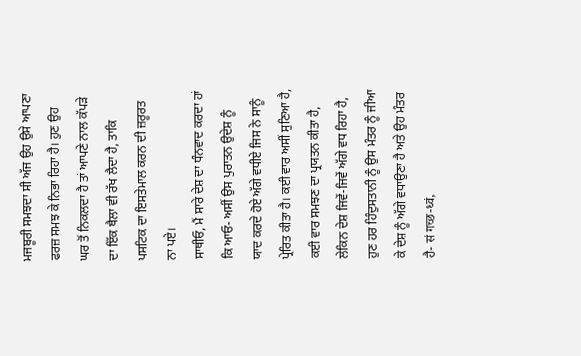ਮਜਬੂਰੀ ਸਮਝਦਾ ਸੀ ਅੱਜ ਉਹ ਉਸੇ ਆਪਣਾ ਫਰਜ਼ ਸਮਝ ਕੇ ਨਿਭਾ ਰਿਹਾ ਹੈ। ਹੁਣ ਉਹ ਘਰ ਤੋਂ ਨਿਕਲਦਾ ਹੈ ਤਾਂ ਆਪਣੇ ਨਾਲ ਕੱਪੜੇ ਦਾ ਇੱਕ ਥੈਲਾ ਵੀ ਰੱਖ ਲੈਦਾ ਹੈ, ਤਾਕਿ ਪਸਟਿਕ ਦਾ ਇਸਤੇਮਾਲ ਕਰਨ ਦੀ ਜ਼ਰੂਰਤ ਨਾ ਪਏ।
ਸਾਥੀਓ, ਮੈਂ ਸਾਰੇ ਦੇਸ਼ ਦਾ ਧੰਨਵਾਦ ਕਰਦਾ ਹਾਂ ਕਿ ਆਓ- ਅਸੀਂ ਉਸ ਪੁਰਾਤਨ ਉਦੇਸ਼ ਨੂੰ ਯਾਦ ਕਰਦੇ ਹੋਏ ਅੱਗੇ ਵਧੀਏ ਜਿਸ ਨੇ ਸਾਨੂੰ ਪ੍ਰੇਰਿਤ ਕੀਤਾ ਹੈ। ਕਈ ਵਾਰ ਅਸੀਂ ਸੁਣਿਆ ਹੈ, ਕਈ ਵਾਰ ਸਮਝਣ ਦਾ ਪ੍ਰਯਤਨ ਕੀਤਾ ਹੈ, ਲੇਕਿਨ ਦੇਸ਼ ਜਿਵੇਂ-ਜਿਵੇਂ ਅੱਗੇ ਵਧ ਰਿਹਾ ਹੈ, ਹੁਣ ਹਰ ਹਿੰਦੁਸਤਾਨੀ ਨੂੰ ਉਸ ਮੰਤਰ ਨੂੰ ਜੀਆ ਕੇ ਦੇਸ਼ ਨੂੰ ਅੱਗੇ ਵਧਾਉਣਾ ਹੈ ਅਤੇ ਉਹ ਮੰਤਰ ਹੈ- सं गच्छ-ध्वं,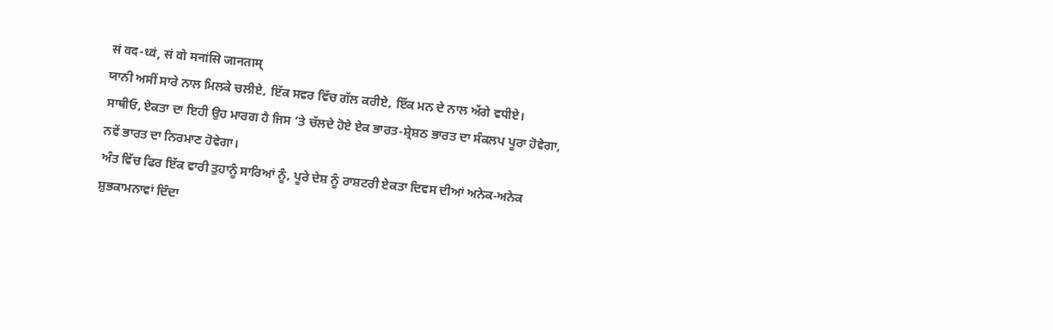सं वद-ध्वं, सं वो मनांसि जानताम्
ਯਾਨੀ ਅਸੀਂ ਸਾਰੇ ਨਾਲ ਮਿਲਕੇ ਚਲੀਏ, ਇੱਕ ਸਵਰ ਵਿੱਚ ਗੱਲ ਕਰੀਏ, ਇੱਕ ਮਨ ਦੇ ਨਾਲ ਅੱਗੇ ਵਧੀਏ।
ਸਾਥੀਓ, ਏਕਤਾ ਦਾ ਇਹੀ ਉਹ ਮਾਰਗ ਹੈ ਜਿਸ ‘ਤੇ ਚੱਲਦੇ ਹੋਏ ਏਕ ਭਾਰਤ-ਸ਼੍ਰੇਸ਼ਠ ਭਾਰਤ ਦਾ ਸੰਕਲਪ ਪੂਰਾ ਹੋਵੇਗਾ, ਨਵੇਂ ਭਾਰਤ ਦਾ ਨਿਰਮਾਣ ਹੋਵੇਗਾ।
ਅੰਤ ਵਿੱਚ ਫਿਰ ਇੱਕ ਵਾਰੀ ਤੁਹਾਨੂੰ ਸਾਰਿਆਂ ਨੂੰ, ਪੂਰੇ ਦੇਸ਼ ਨੂੰ ਰਾਸ਼ਟਰੀ ਏਕਤਾ ਦਿਵਸ ਦੀਆਂ ਅਨੇਕ-ਅਨੇਕ ਸ਼ੁਭਕਾਮਨਾਵਾਂ ਦਿੰਦਾ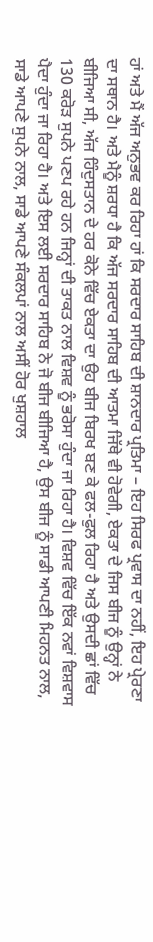ਹਾਂ ਅਤੇ ਮੈਂ ਅੱਜ ਅਨੁਭਵ ਕਰ ਰਿਹਾ ਹਾਂ ਕਿ ਸਰਦਾਰ ਸਾਹਿਬ ਦੀ ਸ਼ਾਨਦਾਰ ਪ੍ਰਤਿਮਾ – ਇਹ ਸਿਰਫ ਪ੍ਰਵਾਸ ਦਾ ਨਹੀਂ, ਇਹ ਪ੍ਰੇਰਣਾ ਦਾ ਸਥਾਨ ਹੈ। ਅਤੇ ਮੈਨੂੰ ਸ਼ਰਧਾ ਹੈ ਕਿ ਅੱਜ ਸਰਦਾਰ ਸਾਹਿਬ ਦੀ ਆਤਮਾ ਜਿੱਥੇ ਵੀ ਹੋਵੇਗੀ, ਏਕਤਾ ਦੇ ਜਿਸ ਬੀਜ ਨੂੰ ਉਨ੍ਹਾਂ ਨੇ ਬੀਜਿਆ ਸੀ, ਅੱਜ ਹਿੰਦੁਸਤਾਨ ਦੇ ਹਰ ਕੋਨੇ ਵਿੱਚ ਏਕਤਾ ਦਾ ਉਹ ਬੀਜ ਬਿਰਖ ਬਣ ਕੇ ਫਲ-ਫੁਲ ਰਿਹਾ ਹੈ ਅਤੇ ਉਸਦੀ ਛਾਂ ਵਿੱਚ 130 ਕਰੋੜ ਸੁਪਨੇ ਪਣਪ ਰਹੇ ਹਨ ਜਿਨ੍ਹਾਂ ਦੀ ਤਾਕਤ ਨਾਲ ਵਿਸ਼ਵ ਨੂੰ ਭਰੋਸਾ ਹੁੰਦਾ ਜਾ ਰਿਹਾ ਹੈ। ਵਿਸ਼ਵ ਵਿੱਚ ਇੱਕ ਨਵਾਂ ਵਿਸ਼ਵਾਸ ਪੈਦਾ ਹੁੰਦਾ ਜਾ ਰਿਹਾ ਹੈ। ਅਤੇ ਇਸ ਲਈ ਸਰਦਾਰ ਸਾਹਿਬ ਨੇ ਜੋ ਬੀਜ ਬੀਜਿਆ ਹੈ, ਉਸ ਬੀਜ ਨੂੰ ਸਾਡੀ ਆਪਣੀ ਮਿਹਨਤ ਨਾਲ, ਸਾਡੇ ਆਪਣੇ ਸੁਪਨੇ ਨਾਲ, ਸਾਡੇ ਆਪਣੇ ਸੰਕਲਪਾਂ ਨਾਲ ਅਸੀਂ ਹੋਰ ਖੁਸ਼ਹਾਲ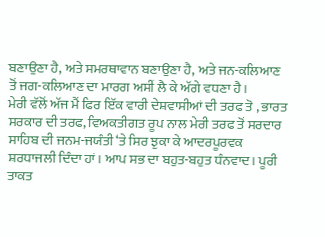ਬਣਾਉਣਾ ਹੈ, ਅਤੇ ਸਮਰਥਾਵਾਨ ਬਣਾਉਣਾ ਹੈ, ਅਤੇ ਜਨ-ਕਲਿਆਣ ਤੋਂ ਜਗ-ਕਲਿਆਣ ਦਾ ਮਾਰਗ ਅਸੀਂ ਲੈ ਕੇ ਅੱਗੇ ਵਧਣਾ ਹੈ।
ਮੇਰੀ ਵੱਲੋਂ ਅੱਜ ਮੈਂ ਫਿਰ ਇੱਕ ਵਾਰੀ ਦੇਸ਼ਵਾਸੀਆਂ ਦੀ ਤਰਫ ਤੋ , ਭਾਰਤ ਸਰਕਾਰ ਦੀ ਤਰਫ, ਵਿਅਕਤੀਗਤ ਰੂਪ ਨਾਲ ਮੇਰੀ ਤਰਫ ਤੋਂ ਸਰਦਾਰ ਸਾਹਿਬ ਦੀ ਜਨਮ-ਜਯੰਤੀ ‘ਤੇ ਸਿਰ ਝੁਕਾ ਕੇ ਆਦਰਪੂਰਵਕ ਸ਼ਰਧਾਜਲੀ ਦਿੰਦਾ ਹਾਂ। ਆਪ ਸਭ ਦਾ ਬਹੁਤ-ਬਹੁਤ ਧੰਨਵਾਦ। ਪੂਰੀ ਤਾਕਤ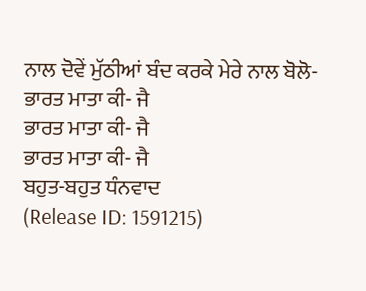ਨਾਲ ਦੋਵੇਂ ਮੁੱਠੀਆਂ ਬੰਦ ਕਰਕੇ ਮੇਰੇ ਨਾਲ ਬੋਲੋ-
ਭਾਰਤ ਮਾਤਾ ਕੀ- ਜੈ
ਭਾਰਤ ਮਾਤਾ ਕੀ- ਜੈ
ਭਾਰਤ ਮਾਤਾ ਕੀ- ਜੈ
ਬਹੁਤ-ਬਹੁਤ ਧੰਨਵਾਦ
(Release ID: 1591215)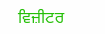ਵਿਜ਼ੀਟਰ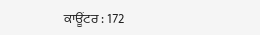ਕਾਊਂਟਰ : 172